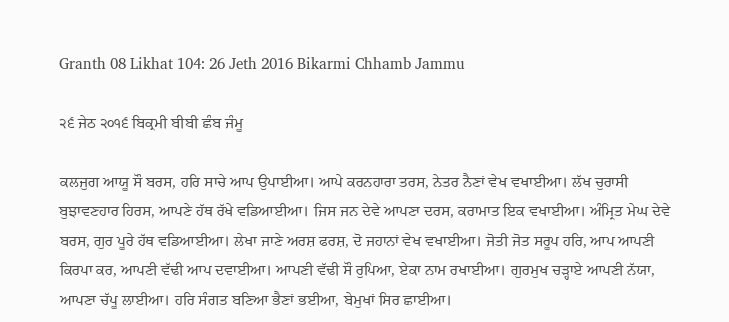Granth 08 Likhat 104: 26 Jeth 2016 Bikarmi Chhamb Jammu

੨੬ ਜੇਠ ੨੦੧੬ ਬਿਕ੍ਰਮੀ ਬੀਬੀ ਛੰਬ ਜੰਮੂ

ਕਲਜੁਗ ਆਯੂ ਸੌ ਬਰਸ, ਹਰਿ ਸਾਚੇ ਆਪ ਉਪਾਈਆ। ਆਪੇ ਕਰਨਹਾਰਾ ਤਰਸ, ਨੇਤਰ ਨੈਣਾਂ ਵੇਖ ਵਖਾਈਆ। ਲੱਖ ਚੁਰਾਸੀ ਬੁਝਾਵਣਹਾਰ ਹਿਰਸ, ਆਪਣੇ ਹੱਥ ਰੱਖੇ ਵਡਿਆਈਆ। ਜਿਸ ਜਨ ਦੇਵੇ ਆਪਣਾ ਦਰਸ, ਕਰਾਮਾਤ ਇਕ ਵਖਾਈਆ। ਅੰਮ੍ਰਿਤ ਮੇਘ ਦੇਵੇ ਬਰਸ, ਗੁਰ ਪੂਰੇ ਹੱਥ ਵਡਿਆਈਆ। ਲੇਖਾ ਜਾਣੇ ਅਰਸ਼ ਫਰਸ਼, ਦੋ ਜਹਾਨਾਂ ਵੇਖ ਵਖਾਈਆ। ਜੋਤੀ ਜੋਤ ਸਰੂਪ ਹਰਿ, ਆਪ ਆਪਣੀ ਕਿਰਪਾ ਕਰ, ਆਪਣੀ ਵੱਢੀ ਆਪ ਦਵਾਈਆ। ਆਪਣੀ ਵੱਢੀ ਸੌ ਰੁਪਿਆ, ਏਕਾ ਨਾਮ ਰਖਾਈਆ। ਗੁਰਮੁਖ ਚੜ੍ਹਾਏ ਆਪਣੀ ਨੱਯਾ, ਆਪਣਾ ਚੱਪੂ ਲਾਈਆ। ਹਰਿ ਸੰਗਤ ਬਣਿਆ ਭੈਣਾਂ ਭਈਆ, ਬੇਮੁਖਾਂ ਸਿਰ ਛਾਈਆ।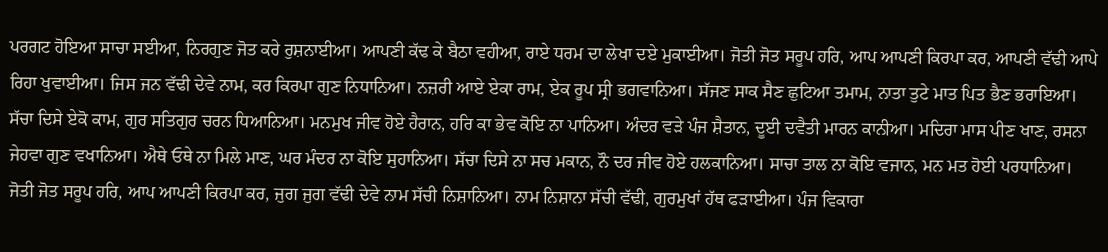ਪਰਗਟ ਹੋਇਆ ਸਾਚਾ ਸਈਆ, ਨਿਰਗੁਣ ਜੋਤ ਕਰੇ ਰੁਸ਼ਨਾਈਆ। ਆਪਣੀ ਕੱਢ ਕੇ ਬੈਠਾ ਵਹੀਆ, ਰਾਏ ਧਰਮ ਦਾ ਲੇਖਾ ਦਏ ਮੁਕਾਈਆ। ਜੋਤੀ ਜੋਤ ਸਰੂਪ ਹਰਿ, ਆਪ ਆਪਣੀ ਕਿਰਪਾ ਕਰ, ਆਪਣੀ ਵੱਢੀ ਆਪੇ ਰਿਹਾ ਖੁਵਾਈਆ। ਜਿਸ ਜਨ ਵੱਢੀ ਦੇਵੇ ਨਾਮ, ਕਰ ਕਿਰਪਾ ਗੁਣ ਨਿਧਾਨਿਆ। ਨਜ਼ਰੀ ਆਏ ਏਕਾ ਰਾਮ, ਏਕ ਰੂਪ ਸ੍ਰੀ ਭਗਵਾਨਿਆ। ਸੱਜਣ ਸਾਕ ਸੈਣ ਛੁਟਿਆ ਤਮਾਮ, ਨਾਤਾ ਤੁਟੇ ਮਾਤ ਪਿਤ ਭੈਣ ਭਰਾਇਆ। ਸੱਚਾ ਦਿਸੇ ਏਕੋ ਕਾਮ, ਗੁਰ ਸਤਿਗੁਰ ਚਰਨ ਧਿਆਨਿਆ। ਮਨਮੁਖ ਜੀਵ ਹੋਏ ਹੈਰਾਨ, ਹਰਿ ਕਾ ਭੇਵ ਕੋਇ ਨਾ ਪਾਨਿਆ। ਅੰਦਰ ਵੜੇ ਪੰਜ ਸ਼ੈਤਾਨ, ਦੂਈ ਦਵੈਤੀ ਮਾਰਨ ਕਾਨੀਆ। ਮਦਿਰਾ ਮਾਸ ਪੀਣ ਖਾਣ, ਰਸਨਾ ਜੇਹਵਾ ਗੁਣ ਵਖਾਨਿਆ। ਐਥੇ ਓਥੇ ਨਾ ਮਿਲੇ ਮਾਣ, ਘਰ ਮੰਦਰ ਨਾ ਕੋਇ ਸੁਹਾਨਿਆ। ਸੱਚਾ ਦਿਸੇ ਨਾ ਸਚ ਮਕਾਨ, ਨੌ ਦਰ ਜੀਵ ਹੋਏ ਹਲਕਾਨਿਆ। ਸਾਚਾ ਤਾਲ ਨਾ ਕੋਇ ਵਜਾਨ, ਮਨ ਮਤ ਹੋਈ ਪਰਧਾਨਿਆ। ਜੋਤੀ ਜੋਤ ਸਰੂਪ ਹਰਿ, ਆਪ ਆਪਣੀ ਕਿਰਪਾ ਕਰ, ਜੁਗ ਜੁਗ ਵੱਢੀ ਦੇਵੇ ਨਾਮ ਸੱਚੀ ਨਿਸ਼ਾਨਿਆ। ਨਾਮ ਨਿਸ਼ਾਨਾ ਸੱਚੀ ਵੱਢੀ, ਗੁਰਮੁਖਾਂ ਹੱਥ ਫੜਾਈਆ। ਪੰਜ ਵਿਕਾਰਾ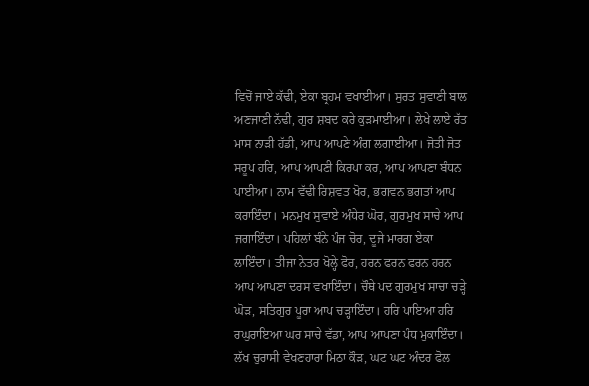ਵਿਚੋਂ ਜਾਏ ਕੱਢੀ, ਏਕਾ ਬ੍ਰਹਮ ਵਖਾਈਆ। ਸੁਰਤ ਸੁਵਾਣੀ ਬਾਲ ਅਣਜਾਣੀ ਨੱਢੀ, ਗੁਰ ਸ਼ਬਦ ਕਰੇ ਕੁੜਮਾਈਆ। ਲੇਖੇ ਲਾਏ ਰੱਤ ਮਾਸ ਨਾੜੀ ਹੱਡੀ, ਆਪ ਆਪਣੇ ਅੰਗ ਲਗਾਈਆ। ਜੋਤੀ ਜੋਤ ਸਰੂਪ ਹਰਿ, ਆਪ ਆਪਣੀ ਕਿਰਪਾ ਕਰ, ਆਪ ਆਪਣਾ ਬੰਧਨ ਪਾਈਆ। ਨਾਮ ਵੱਢੀ ਰਿਸ਼ਵਤ ਖੋਰ, ਭਗਵਨ ਭਗਤਾਂ ਆਪ ਕਰਾਇੰਦਾ। ਮਨਮੁਖ ਸੁਵਾਏ ਅੰਧੇਰ ਘੋਰ, ਗੁਰਮੁਖ ਸਾਚੇ ਆਪ ਜਗਾਇੰਦਾ। ਪਹਿਲਾਂ ਬੰਨੇ ਪੰਜ ਚੋਰ, ਦੂਜੇ ਮਾਰਗ ਏਕਾ ਲਾਇੰਦਾ। ਤੀਜਾ ਨੇਤਰ ਖੋਲ੍ਹੇ ਫੋਰ, ਹਰਨ ਫਰਨ ਫਰਨ ਹਰਨ ਆਪ ਆਪਣਾ ਦਰਸ ਵਖਾਇੰਦਾ। ਚੌਥੇ ਪਦ ਗੁਰਮੁਖ ਸਾਚਾ ਚੜ੍ਹੇ ਘੋੜ, ਸਤਿਗੁਰ ਪੂਰਾ ਆਪ ਚੜ੍ਹਾਇੰਦਾ। ਹਰਿ ਪਾਇਆ ਹਰਿ ਰਘੁਰਾਇਆ ਘਰ ਸਾਚੇ ਵੱਡਾ, ਆਪ ਆਪਣਾ ਪੰਧ ਮੁਕਾਇੰਦਾ। ਲੱਖ ਚੁਰਾਸੀ ਵੇਖਣਹਾਰਾ ਮਿਠਾ ਕੌੜ, ਘਟ ਘਟ ਅੰਦਰ ਫੋਲ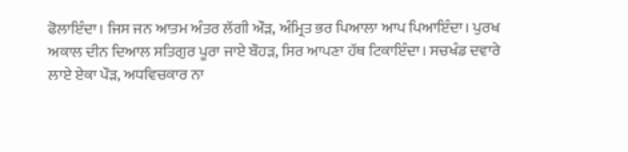ਫੋਲਾਇੰਦਾ। ਜਿਸ ਜਨ ਆਤਮ ਅੰਤਰ ਲੱਗੀ ਔੜ, ਅੰਮ੍ਰਿਤ ਭਰ ਪਿਆਲਾ ਆਪ ਪਿਆਇੰਦਾ। ਪੁਰਖ ਅਕਾਲ ਦੀਨ ਦਿਆਲ ਸਤਿਗੁਰ ਪੂਰਾ ਜਾਏ ਬੌਹੜ, ਸਿਰ ਆਪਣਾ ਹੱਥ ਟਿਕਾਇੰਦਾ। ਸਚਖੰਡ ਦਵਾਰੇ ਲਾਏ ਏਕਾ ਪੌੜ, ਅਧਵਿਚਕਾਰ ਨਾ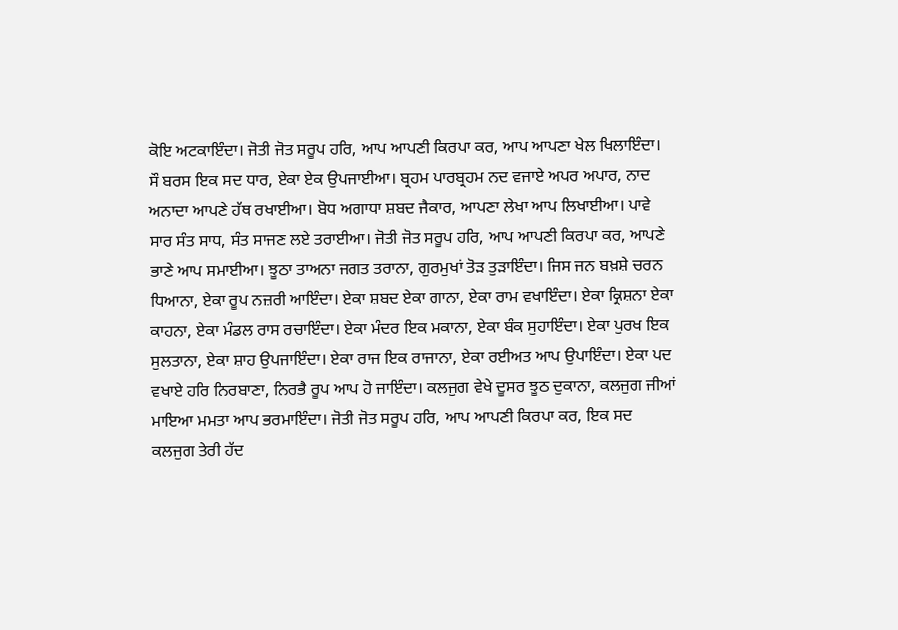ਕੋਇ ਅਟਕਾਇੰਦਾ। ਜੋਤੀ ਜੋਤ ਸਰੂਪ ਹਰਿ, ਆਪ ਆਪਣੀ ਕਿਰਪਾ ਕਰ, ਆਪ ਆਪਣਾ ਖੇਲ ਖਿਲਾਇੰਦਾ। ਸੌ ਬਰਸ ਇਕ ਸਦ ਧਾਰ, ਏਕਾ ਏਕ ਉਪਜਾਈਆ। ਬ੍ਰਹਮ ਪਾਰਬ੍ਰਹਮ ਨਦ ਵਜਾਏ ਅਪਰ ਅਪਾਰ, ਨਾਦ ਅਨਾਦਾ ਆਪਣੇ ਹੱਥ ਰਖਾਈਆ। ਬੋਧ ਅਗਾਧਾ ਸ਼ਬਦ ਜੈਕਾਰ, ਆਪਣਾ ਲੇਖਾ ਆਪ ਲਿਖਾਈਆ। ਪਾਵੇ ਸਾਰ ਸੰਤ ਸਾਧ, ਸੰਤ ਸਾਜਣ ਲਏ ਤਰਾਈਆ। ਜੋਤੀ ਜੋਤ ਸਰੂਪ ਹਰਿ, ਆਪ ਆਪਣੀ ਕਿਰਪਾ ਕਰ, ਆਪਣੇ ਭਾਣੇ ਆਪ ਸਮਾਈਆ। ਝੂਠਾ ਤਾਅਨਾ ਜਗਤ ਤਰਾਨਾ, ਗੁਰਮੁਖਾਂ ਤੋੜ ਤੁੜਾਇੰਦਾ। ਜਿਸ ਜਨ ਬਖ਼ਸ਼ੇ ਚਰਨ ਧਿਆਨਾ, ਏਕਾ ਰੂਪ ਨਜ਼ਰੀ ਆਇੰਦਾ। ਏਕਾ ਸ਼ਬਦ ਏਕਾ ਗਾਨਾ, ਏਕਾ ਰਾਮ ਵਖਾਇੰਦਾ। ਏਕਾ ਕ੍ਰਿਸ਼ਨਾ ਏਕਾ ਕਾਹਨਾ, ਏਕਾ ਮੰਡਲ ਰਾਸ ਰਚਾਇੰਦਾ। ਏਕਾ ਮੰਦਰ ਇਕ ਮਕਾਨਾ, ਏਕਾ ਬੰਕ ਸੁਹਾਇੰਦਾ। ਏਕਾ ਪੁਰਖ ਇਕ ਸੁਲਤਾਨਾ, ਏਕਾ ਸ਼ਾਹ ਉਪਜਾਇੰਦਾ। ਏਕਾ ਰਾਜ ਇਕ ਰਾਜਾਨਾ, ਏਕਾ ਰਈਅਤ ਆਪ ਉਪਾਇੰਦਾ। ਏਕਾ ਪਦ ਵਖਾਏ ਹਰਿ ਨਿਰਬਾਣਾ, ਨਿਰਭੈ ਰੂਪ ਆਪ ਹੋ ਜਾਇੰਦਾ। ਕਲਜੁਗ ਵੇਖੇ ਦੂਸਰ ਝੂਠ ਦੁਕਾਨਾ, ਕਲਜੁਗ ਜੀਆਂ ਮਾਇਆ ਮਮਤਾ ਆਪ ਭਰਮਾਇੰਦਾ। ਜੋਤੀ ਜੋਤ ਸਰੂਪ ਹਰਿ, ਆਪ ਆਪਣੀ ਕਿਰਪਾ ਕਰ, ਇਕ ਸਦ ਕਲਜੁਗ ਤੇਰੀ ਹੱਦ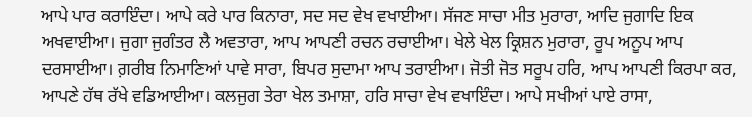ਆਪੇ ਪਾਰ ਕਰਾਇੰਦਾ। ਆਪੇ ਕਰੇ ਪਾਰ ਕਿਨਾਰਾ, ਸਦ ਸਦ ਵੇਖ ਵਖਾਈਆ। ਸੱਜਣ ਸਾਚਾ ਮੀਤ ਮੁਰਾਰਾ, ਆਦਿ ਜੁਗਾਦਿ ਇਕ ਅਖਵਾਈਆ। ਜੁਗਾ ਜੁਗੰਤਰ ਲੈ ਅਵਤਾਰਾ, ਆਪ ਆਪਣੀ ਰਚਨ ਰਚਾਈਆ। ਖੇਲੇ ਖੇਲ ਕ੍ਰਿਸ਼ਨ ਮੁਰਾਰਾ, ਰੂਪ ਅਨੂਪ ਆਪ ਦਰਸਾਈਆ। ਗ਼ਰੀਬ ਨਿਮਾਣਿਆਂ ਪਾਵੇ ਸਾਰਾ, ਬਿਪਰ ਸੁਦਾਮਾ ਆਪ ਤਰਾਈਆ। ਜੋਤੀ ਜੋਤ ਸਰੂਪ ਹਰਿ, ਆਪ ਆਪਣੀ ਕਿਰਪਾ ਕਰ, ਆਪਣੇ ਹੱਥ ਰੱਖੇ ਵਡਿਆਈਆ। ਕਲਜੁਗ ਤੇਰਾ ਖੇਲ ਤਮਾਸ਼ਾ, ਹਰਿ ਸਾਚਾ ਵੇਖ ਵਖਾਇੰਦਾ। ਆਪੇ ਸਖੀਆਂ ਪਾਏ ਰਾਸਾ,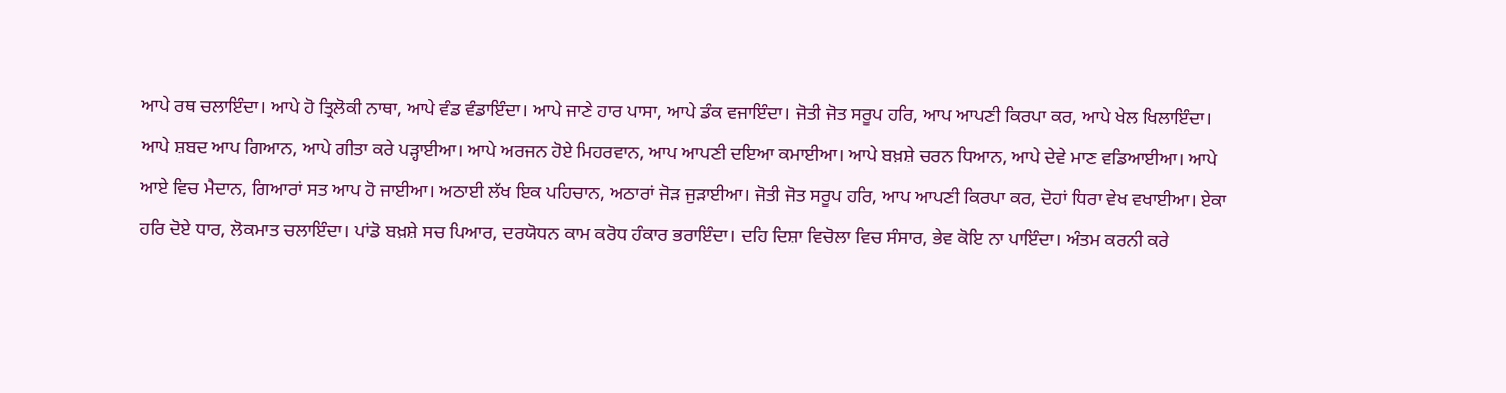ਆਪੇ ਰਥ ਚਲਾਇੰਦਾ। ਆਪੇ ਹੋ ਤ੍ਰਿਲੋਕੀ ਨਾਥਾ, ਆਪੇ ਵੰਡ ਵੰਡਾਇੰਦਾ। ਆਪੇ ਜਾਣੇ ਹਾਰ ਪਾਸਾ, ਆਪੇ ਡੰਕ ਵਜਾਇੰਦਾ। ਜੋਤੀ ਜੋਤ ਸਰੂਪ ਹਰਿ, ਆਪ ਆਪਣੀ ਕਿਰਪਾ ਕਰ, ਆਪੇ ਖੇਲ ਖਿਲਾਇੰਦਾ। ਆਪੇ ਸ਼ਬਦ ਆਪ ਗਿਆਨ, ਆਪੇ ਗੀਤਾ ਕਰੇ ਪੜ੍ਹਾਈਆ। ਆਪੇ ਅਰਜਨ ਹੋਏ ਮਿਹਰਵਾਨ, ਆਪ ਆਪਣੀ ਦਇਆ ਕਮਾਈਆ। ਆਪੇ ਬਖ਼ਸ਼ੇ ਚਰਨ ਧਿਆਨ, ਆਪੇ ਦੇਵੇ ਮਾਣ ਵਡਿਆਈਆ। ਆਪੇ ਆਏ ਵਿਚ ਮੈਦਾਨ, ਗਿਆਰਾਂ ਸਤ ਆਪ ਹੋ ਜਾਈਆ। ਅਠਾਈ ਲੱਖ ਇਕ ਪਹਿਚਾਨ, ਅਠਾਰਾਂ ਜੋੜ ਜੁੜਾਈਆ। ਜੋਤੀ ਜੋਤ ਸਰੂਪ ਹਰਿ, ਆਪ ਆਪਣੀ ਕਿਰਪਾ ਕਰ, ਦੋਹਾਂ ਧਿਰਾ ਵੇਖ ਵਖਾਈਆ। ਏਕਾ ਹਰਿ ਦੋਏ ਧਾਰ, ਲੋਕਮਾਤ ਚਲਾਇੰਦਾ। ਪਾਂਡੋ ਬਖ਼ਸ਼ੇ ਸਚ ਪਿਆਰ, ਦਰਯੋਧਨ ਕਾਮ ਕਰੋਧ ਹੰਕਾਰ ਭਰਾਇੰਦਾ। ਦਹਿ ਦਿਸ਼ਾ ਵਿਚੋਲਾ ਵਿਚ ਸੰਸਾਰ, ਭੇਵ ਕੋਇ ਨਾ ਪਾਇੰਦਾ। ਅੰਤਮ ਕਰਨੀ ਕਰੇ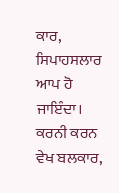ਕਾਰ, ਸਿਪਾਹਸਲਾਰ ਆਪ ਹੋ ਜਾਇੰਦਾ। ਕਰਨੀ ਕਰਨ ਵੇਖ ਬਲਕਾਰ,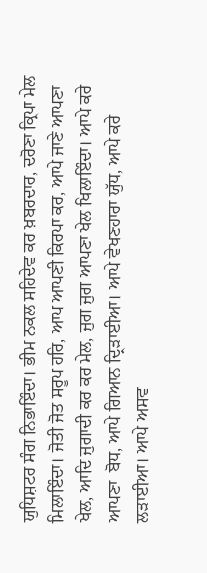ਯੁਧਿਸ਼ਟਰ ਸੰਗ ਨਿਭਾਇੰਦਾ। ਭੀਮ ਨਕਲ ਸਹਿਦੇਵ ਕਰ ਖ਼ਬਰਦਾਰ, ਦਰੋਣਾ ਕ੍ਰਿਪਾ ਮੇਲ ਮਿਲਾਇੰਦਾ। ਜੋਤੀ ਜੋਤ ਸਰੂਪ ਹਰਿ, ਆਪ ਆਪਣੀ ਕਿਰਪਾ ਕਰ, ਆਪੇ ਜਾਣੇ ਆਪਣਾ ਖੇਲ, ਆਦਿ ਜੁਗਾਦੀ ਕਰ ਕਰ ਮੇਲ, ਜੁਗ ਜੁਗ ਆਪਣਾ ਖੇਲ ਖਿਲਾਇੰਦਾ। ਆਪੇ ਕਰੇ ਆਪਣਾ  ਬੋਧ, ਆਪੇ ਗਿਆਨ ਦ੍ਰਿੜਾਈਆ। ਆਪੇ ਵੇਖਣਹਾਰਾ ਯੁੱਧ, ਆਪੇ ਕਰੇ ਲੜਾਈਆ। ਆਪੇ ਅਸਵ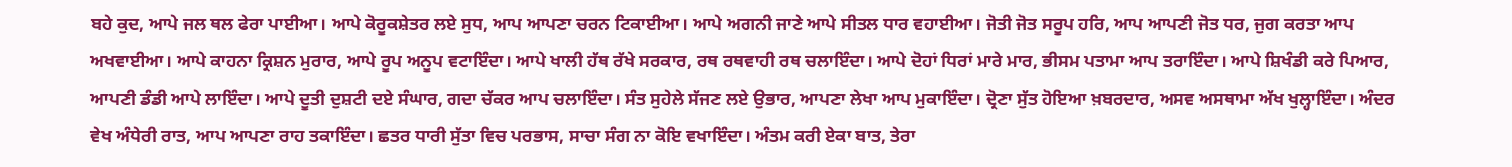ਬਹੇ ਕੁਦ, ਆਪੇ ਜਲ ਥਲ ਫੇਰਾ ਪਾਈਆ। ਆਪੇ ਕੋਰੂਕਸ਼ੇਤਰ ਲਏ ਸੁਧ, ਆਪ ਆਪਣਾ ਚਰਨ ਟਿਕਾਈਆ। ਆਪੇ ਅਗਨੀ ਜਾਣੇ ਆਪੇ ਸੀਤਲ ਧਾਰ ਵਹਾਈਆ। ਜੋਤੀ ਜੋਤ ਸਰੂਪ ਹਰਿ, ਆਪ ਆਪਣੀ ਜੋਤ ਧਰ, ਜੁਗ ਕਰਤਾ ਆਪ ਅਖਵਾਈਆ। ਆਪੇ ਕਾਹਨਾ ਕ੍ਰਿਸ਼ਨ ਮੁਰਾਰ, ਆਪੇ ਰੂਪ ਅਨੂਪ ਵਟਾਇੰਦਾ। ਆਪੇ ਖਾਲੀ ਹੱਥ ਰੱਖੇ ਸਰਕਾਰ, ਰਥ ਰਥਵਾਹੀ ਰਥ ਚਲਾਇੰਦਾ। ਆਪੇ ਦੋਹਾਂ ਧਿਰਾਂ ਮਾਰੇ ਮਾਰ, ਭੀਸਮ ਪਤਾਮਾ ਆਪ ਤਰਾਇੰਦਾ। ਆਪੇ ਸ਼ਿਖੰਡੀ ਕਰੇ ਪਿਆਰ, ਆਪਣੀ ਡੰਡੀ ਆਪੇ ਲਾਇੰਦਾ। ਆਪੇ ਦੂਤੀ ਦੁਸ਼ਟੀ ਦਏ ਸੰਘਾਰ, ਗਦਾ ਚੱਕਰ ਆਪ ਚਲਾਇੰਦਾ। ਸੰਤ ਸੁਹੇਲੇ ਸੱਜਣ ਲਏ ਉਭਾਰ, ਆਪਣਾ ਲੇਖਾ ਆਪ ਮੁਕਾਇੰਦਾ। ਦ੍ਰੋਣਾ ਸੁੱਤ ਹੋਇਆ ਖ਼ਬਰਦਾਰ, ਅਸਵ ਅਸਥਾਮਾ ਅੱਖ ਖੁਲ੍ਹਾਇੰਦਾ। ਅੰਦਰ ਵੇਖ ਅੰਧੇਰੀ ਰਾਤ, ਆਪ ਆਪਣਾ ਰਾਹ ਤਕਾਇੰਦਾ। ਛਤਰ ਧਾਰੀ ਸੁੱਤਾ ਵਿਚ ਪਰਭਾਸ, ਸਾਚਾ ਸੰਗ ਨਾ ਕੋਇ ਵਖਾਇੰਦਾ। ਅੰਤਮ ਕਰੀ ਏਕਾ ਬਾਤ, ਤੇਰਾ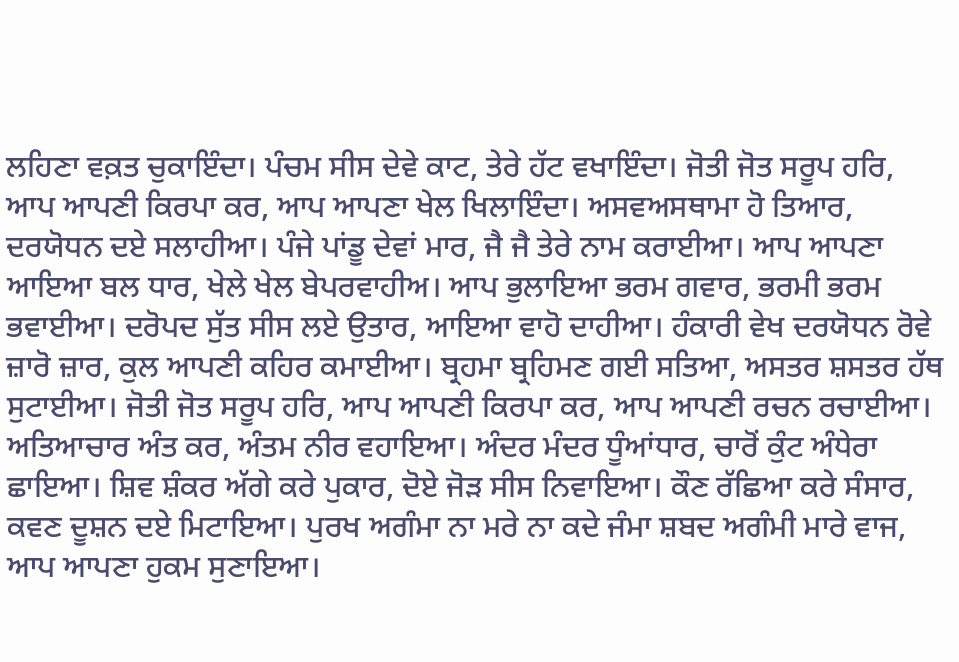ਲਹਿਣਾ ਵਕ਼ਤ ਚੁਕਾਇੰਦਾ। ਪੰਚਮ ਸੀਸ ਦੇਵੇ ਕਾਟ, ਤੇਰੇ ਹੱਟ ਵਖਾਇੰਦਾ। ਜੋਤੀ ਜੋਤ ਸਰੂਪ ਹਰਿ, ਆਪ ਆਪਣੀ ਕਿਰਪਾ ਕਰ, ਆਪ ਆਪਣਾ ਖੇਲ ਖਿਲਾਇੰਦਾ। ਅਸਵਅਸਥਾਮਾ ਹੋ ਤਿਆਰ, ਦਰਯੋਧਨ ਦਏ ਸਲਾਹੀਆ। ਪੰਜੇ ਪਾਂਡੂ ਦੇਵਾਂ ਮਾਰ, ਜੈ ਜੈ ਤੇਰੇ ਨਾਮ ਕਰਾਈਆ। ਆਪ ਆਪਣਾ ਆਇਆ ਬਲ ਧਾਰ, ਖੇਲੇ ਖੇਲ ਬੇਪਰਵਾਹੀਅ। ਆਪ ਭੁਲਾਇਆ ਭਰਮ ਗਵਾਰ, ਭਰਮੀ ਭਰਮ ਭਵਾਈਆ। ਦਰੋਪਦ ਸੁੱਤ ਸੀਸ ਲਏ ਉਤਾਰ, ਆਇਆ ਵਾਹੋ ਦਾਹੀਆ। ਹੰਕਾਰੀ ਵੇਖ ਦਰਯੋਧਨ ਰੋਵੇ ਜ਼ਾਰੋ ਜ਼ਾਰ, ਕੁਲ ਆਪਣੀ ਕਹਿਰ ਕਮਾਈਆ। ਬ੍ਰਹਮਾ ਬ੍ਰਹਿਮਣ ਗਈ ਸਤਿਆ, ਅਸਤਰ ਸ਼ਸਤਰ ਹੱਥ ਸੁਟਾਈਆ। ਜੋਤੀ ਜੋਤ ਸਰੂਪ ਹਰਿ, ਆਪ ਆਪਣੀ ਕਿਰਪਾ ਕਰ, ਆਪ ਆਪਣੀ ਰਚਨ ਰਚਾਈਆ। ਅਤਿਆਚਾਰ ਅੰਤ ਕਰ, ਅੰਤਮ ਨੀਰ ਵਹਾਇਆ। ਅੰਦਰ ਮੰਦਰ ਧੂੰਆਂਧਾਰ, ਚਾਰੋਂ ਕੁੰਟ ਅੰਧੇਰਾ ਛਾਇਆ। ਸ਼ਿਵ ਸ਼ੰਕਰ ਅੱਗੇ ਕਰੇ ਪੁਕਾਰ, ਦੋਏ ਜੋੜ ਸੀਸ ਨਿਵਾਇਆ। ਕੌਣ ਰੱਛਿਆ ਕਰੇ ਸੰਸਾਰ, ਕਵਣ ਦੂਸ਼ਨ ਦਏ ਮਿਟਾਇਆ। ਪੁਰਖ ਅਗੰਮਾ ਨਾ ਮਰੇ ਨਾ ਕਦੇ ਜੰਮਾ ਸ਼ਬਦ ਅਗੰਮੀ ਮਾਰੇ ਵਾਜ, ਆਪ ਆਪਣਾ ਹੁਕਮ ਸੁਣਾਇਆ।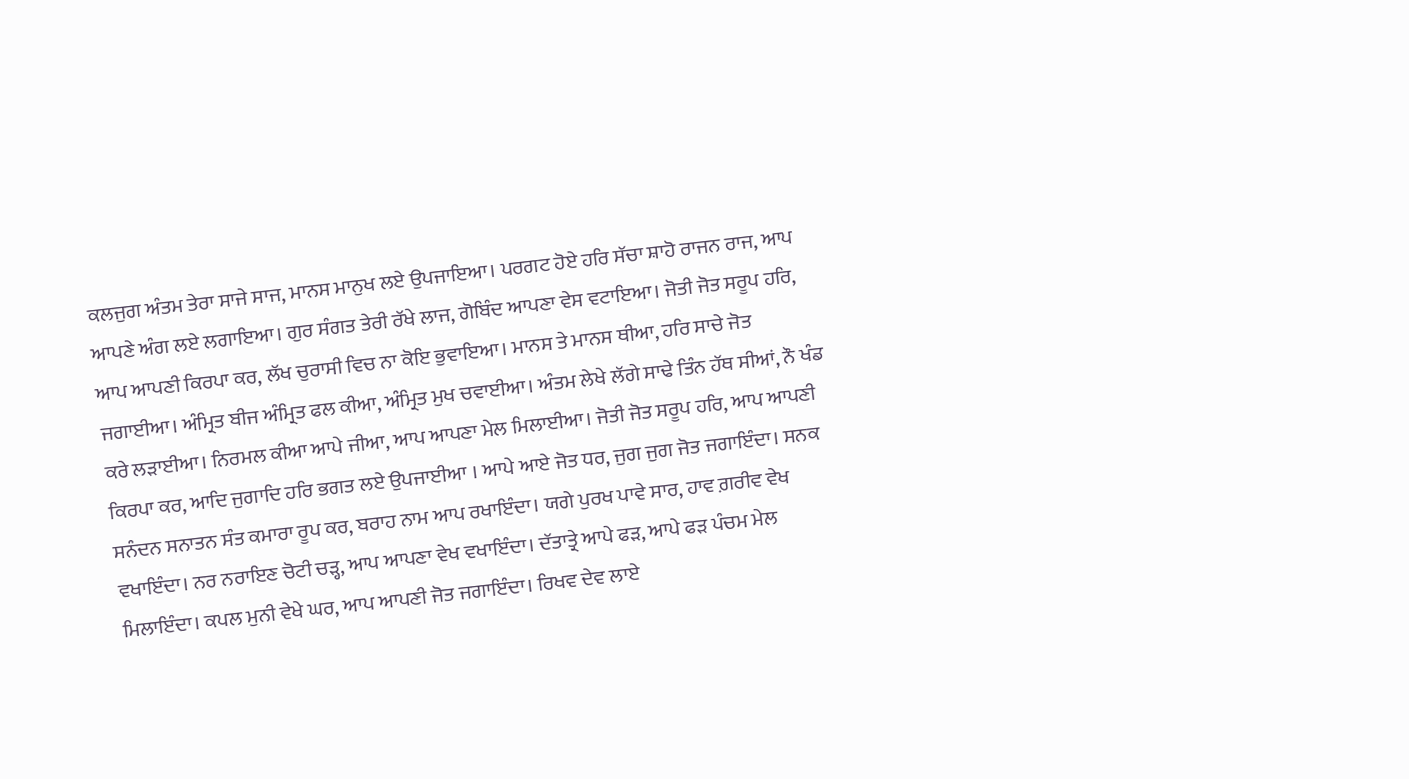ਕਲਜੁਗ ਅੰਤਮ ਤੇਰਾ ਸਾਜੇ ਸਾਜ, ਮਾਨਸ ਮਾਨੁਖ ਲਏ ਉਪਜਾਇਆ। ਪਰਗਟ ਹੋਏ ਹਰਿ ਸੱਚਾ ਸ਼ਾਹੋ ਰਾਜਨ ਰਾਜ, ਆਪ ਆਪਣੇ ਅੰਗ ਲਏ ਲਗਾਇਆ। ਗੁਰ ਸੰਗਤ ਤੇਰੀ ਰੱਖੇ ਲਾਜ, ਗੋਬਿੰਦ ਆਪਣਾ ਵੇਸ ਵਟਾਇਆ। ਜੋਤੀ ਜੋਤ ਸਰੂਪ ਹਰਿ, ਆਪ ਆਪਣੀ ਕਿਰਪਾ ਕਰ, ਲੱਖ ਚੁਰਾਸੀ ਵਿਚ ਨਾ ਕੋਇ ਭੁਵਾਇਆ। ਮਾਨਸ ਤੇ ਮਾਨਸ ਥੀਆ, ਹਰਿ ਸਾਚੇ ਜੋਤ ਜਗਾਈਆ। ਅੰਮ੍ਰਿਤ ਬੀਜ ਅੰਮ੍ਰਿਤ ਫਲ ਕੀਆ, ਅੰਮ੍ਰਿਤ ਮੁਖ ਚਵਾਈਆ। ਅੰਤਮ ਲੇਖੇ ਲੱਗੇ ਸਾਢੇ ਤਿੰਨ ਹੱਥ ਸੀਆਂ, ਨੌ ਖੰਡ ਕਰੇ ਲੜਾਈਆ। ਨਿਰਮਲ ਕੀਆ ਆਪੇ ਜੀਆ, ਆਪ ਆਪਣਾ ਮੇਲ ਮਿਲਾਈਆ। ਜੋਤੀ ਜੋਤ ਸਰੂਪ ਹਰਿ, ਆਪ ਆਪਣੀ ਕਿਰਪਾ ਕਰ, ਆਦਿ ਜੁਗਾਦਿ ਹਰਿ ਭਗਤ ਲਏ ਉਪਜਾਈਆ । ਆਪੇ ਆਏ ਜੋਤ ਧਰ, ਜੁਗ ਜੁਗ ਜੋਤ ਜਗਾਇੰਦਾ। ਸਨਕ ਸਨੰਦਨ ਸਨਾਤਨ ਸੰਤ ਕਮਾਰਾ ਰੂਪ ਕਰ, ਬਰਾਹ ਨਾਮ ਆਪ ਰਖਾਇੰਦਾ। ਯਗੇ ਪੁਰਖ ਪਾਵੇ ਸਾਰ, ਹਾਵ ਗ਼ਰੀਵ ਵੇਖ ਵਖਾਇੰਦਾ। ਨਰ ਨਰਾਇਣ ਚੋਟੀ ਚੜ੍ਹ, ਆਪ ਆਪਣਾ ਵੇਖ ਵਖਾਇੰਦਾ। ਦੱਤਾਤ੍ਰੇ ਆਪੇ ਫੜ, ਆਪੇ ਫੜ ਪੰਚਮ ਮੇਲ ਮਿਲਾਇੰਦਾ। ਕਪਲ ਮੁਨੀ ਵੇਖੇ ਘਰ, ਆਪ ਆਪਣੀ ਜੋਤ ਜਗਾਇੰਦਾ। ਰਿਖਵ ਦੇਵ ਲਾਏ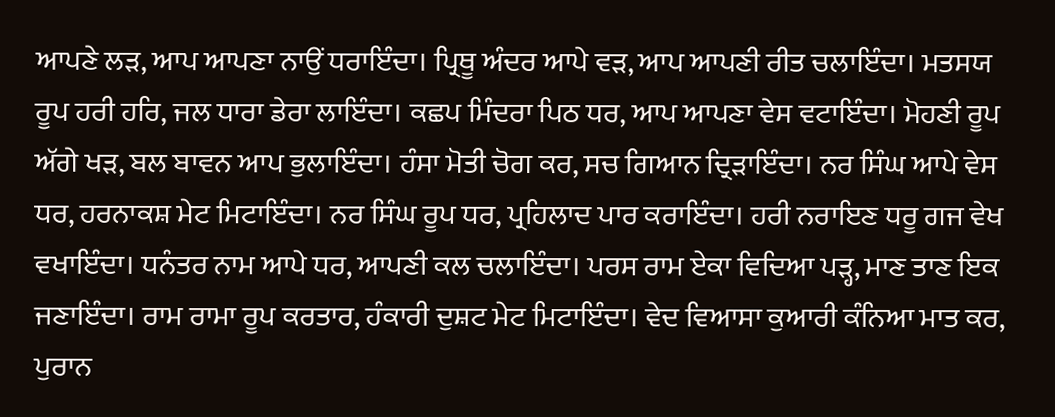ਆਪਣੇ ਲੜ, ਆਪ ਆਪਣਾ ਨਾਉਂ ਧਰਾਇੰਦਾ। ਪ੍ਰਿਥੂ ਅੰਦਰ ਆਪੇ ਵੜ, ਆਪ ਆਪਣੀ ਰੀਤ ਚਲਾਇੰਦਾ। ਮਤਸਯ ਰੂਪ ਹਰੀ ਹਰਿ, ਜਲ ਧਾਰਾ ਡੇਰਾ ਲਾਇੰਦਾ। ਕਛਪ ਮਿੰਦਰਾ ਪਿਠ ਧਰ, ਆਪ ਆਪਣਾ ਵੇਸ ਵਟਾਇੰਦਾ। ਮੋਹਣੀ ਰੂਪ ਅੱਗੇ ਖੜ, ਬਲ ਬਾਵਨ ਆਪ ਭੁਲਾਇੰਦਾ। ਹੰਸਾ ਮੋਤੀ ਚੋਗ ਕਰ, ਸਚ ਗਿਆਨ ਦ੍ਰਿੜਾਇੰਦਾ। ਨਰ ਸਿੰਘ ਆਪੇ ਵੇਸ ਧਰ, ਹਰਨਾਕਸ਼ ਮੇਟ ਮਿਟਾਇੰਦਾ। ਨਰ ਸਿੰਘ ਰੂਪ ਧਰ, ਪ੍ਰਹਿਲਾਦ ਪਾਰ ਕਰਾਇੰਦਾ। ਹਰੀ ਨਰਾਇਣ ਧਰੂ ਗਜ ਵੇਖ ਵਖਾਇੰਦਾ। ਧਨੰਤਰ ਨਾਮ ਆਪੇ ਧਰ, ਆਪਣੀ ਕਲ ਚਲਾਇੰਦਾ। ਪਰਸ ਰਾਮ ਏਕਾ ਵਿਦਿਆ ਪੜ੍ਹ, ਮਾਣ ਤਾਣ ਇਕ ਜਣਾਇੰਦਾ। ਰਾਮ ਰਾਮਾ ਰੂਪ ਕਰਤਾਰ, ਹੰਕਾਰੀ ਦੁਸ਼ਟ ਮੇਟ ਮਿਟਾਇੰਦਾ। ਵੇਦ ਵਿਆਸਾ ਕੁਆਰੀ ਕੰਨਿਆ ਮਾਤ ਕਰ, ਪੁਰਾਨ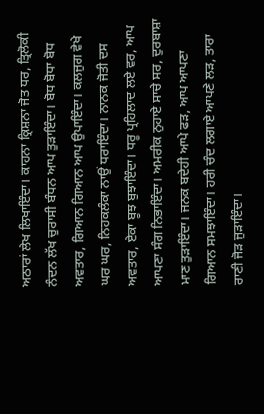ਅਠਾਰਾਂ ਲੇਖ ਲਿਖਾਇੰਦਾ। ਕਾਹਨਾ ਕ੍ਰਿਸ਼ਨਾ ਜੋਤ ਧਰ, ਤ੍ਰਿਲੋਕੀ ਨੰਦਨ ਲੱਖ ਚੁਰਾਸੀ ਬੰਧਨ ਆਪ ਤੁੜਾਇੰਦਾ। ਬੋਧ ਬੋਧਾ ਬੋਧ ਅਵਤਾਰ, ਗਿਆਨ ਗਿਆਨ ਆਪ ਉਪਾਇੰਦਾ। ਕਲਜੁਗ ਵੇਖੇ ਘਰ ਘਰ, ਨਿਹਕਲੰਕਾ ਨਾਉਂ ਧਰਾਇੰਦਾ। ਨਾਨਕ ਜੋਤੀ ਦਸ ਅਵਤਾਰ, ਏਕਾ ਬੂਝ ਬੁਝਾਇੰਦਾ। ਧਰੂ ਪ੍ਰਹਿਲਾਦ ਲਏ ਵਰ, ਆਪ ਆਪਣਾ ਸੰਗ ਨਿਭਾਇੰਦਾ। ਅਮਰੀਕ ਨੁਹਾਏ ਸਾਚੇ ਸਰ, ਦੁਰਬਾਸ਼ਾ ਮਾਣ ਤੁੜਾਇੰਦਾ। ਜਨਕ ਬਦੇਹੀ ਆਪੇ ਫੜ, ਆਪ ਆਪਣਾ ਗਿਆਨ ਸਮਝਾਇੰਦਾ। ਹਰੀ ਚੰਦ ਲਗਾਏ ਆਪਣੇ ਲੜ, ਤਾਰਾ ਰਾਣੀ ਜੋੜ ਜੁੜਾਇੰਦਾ।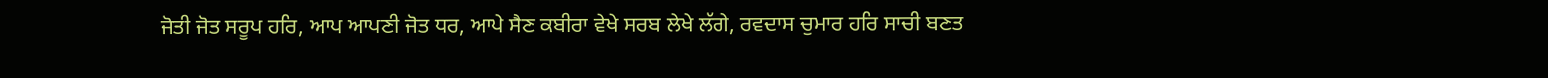ਜੋਤੀ ਜੋਤ ਸਰੂਪ ਹਰਿ, ਆਪ ਆਪਣੀ ਜੋਤ ਧਰ, ਆਪੇ ਸੈਣ ਕਬੀਰਾ ਵੇਖੇ ਸਰਬ ਲੇਖੇ ਲੱਗੇ, ਰਵਦਾਸ ਚੁਮਾਰ ਹਰਿ ਸਾਚੀ ਬਣਤ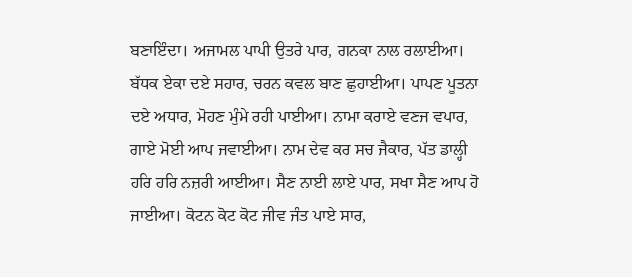ਬਣਾਇੰਦਾ। ਅਜਾਮਲ ਪਾਪੀ ਉਤਰੇ ਪਾਰ, ਗਨਕਾ ਨਾਲ ਰਲਾਈਆ। ਬੱਧਕ ਏਕਾ ਦਏ ਸਹਾਰ, ਚਰਨ ਕਵਲ ਬਾਣ ਛੁਹਾਈਆ। ਪਾਪਣ ਪੂਤਨਾ ਦਏ ਅਧਾਰ, ਮੋਹਣ ਮੁੰਮੇ ਰਹੀ ਪਾਈਆ। ਨਾਮਾ ਕਰਾਏ ਵਣਜ ਵਪਾਰ, ਗਾਏ ਮੋਈ ਆਪ ਜਵਾਈਆ। ਨਾਮ ਦੇਵ ਕਰ ਸਚ ਜੈਕਾਰ, ਪੱਤ ਡਾਲ੍ਹੀ ਹਰਿ ਹਰਿ ਨਜ਼ਰੀ ਆਈਆ। ਸੈਣ ਨਾਈ ਲਾਏ ਪਾਰ, ਸਖਾ ਸੈਣ ਆਪ ਹੋ ਜਾਈਆ। ਕੋਟਨ ਕੋਟ ਕੋਟ ਜੀਵ ਜੰਤ ਪਾਏ ਸਾਰ,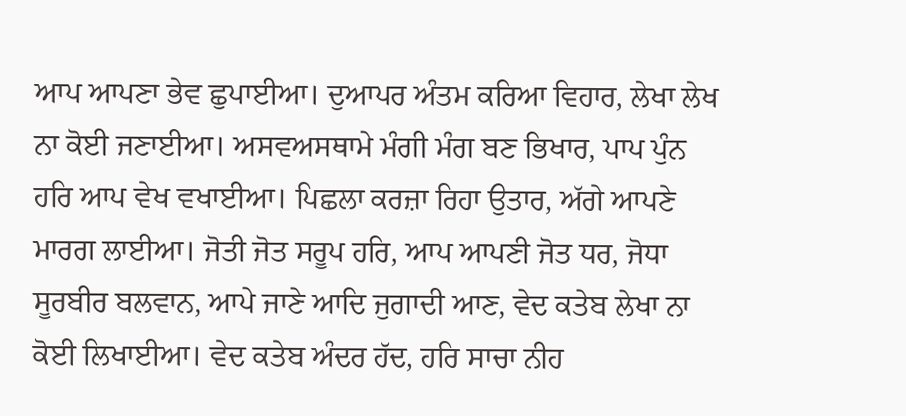ਆਪ ਆਪਣਾ ਭੇਵ ਛੁਪਾਈਆ। ਦੁਆਪਰ ਅੰਤਮ ਕਰਿਆ ਵਿਹਾਰ, ਲੇਖਾ ਲੇਖ ਨਾ ਕੋਈ ਜਣਾਈਆ। ਅਸਵਅਸਥਾਮੇ ਮੰਗੀ ਮੰਗ ਬਣ ਭਿਖਾਰ, ਪਾਪ ਪੁੰਨ ਹਰਿ ਆਪ ਵੇਖ ਵਖਾਈਆ। ਪਿਛਲਾ ਕਰਜ਼ਾ ਰਿਹਾ ਉਤਾਰ, ਅੱਗੇ ਆਪਣੇ ਮਾਰਗ ਲਾਈਆ। ਜੋਤੀ ਜੋਤ ਸਰੂਪ ਹਰਿ, ਆਪ ਆਪਣੀ ਜੋਤ ਧਰ, ਜੋਧਾ ਸੂਰਬੀਰ ਬਲਵਾਨ, ਆਪੇ ਜਾਣੇ ਆਦਿ ਜੁਗਾਦੀ ਆਣ, ਵੇਦ ਕਤੇਬ ਲੇਖਾ ਨਾ ਕੋਈ ਲਿਖਾਈਆ। ਵੇਦ ਕਤੇਬ ਅੰਦਰ ਹੱਦ, ਹਰਿ ਸਾਚਾ ਨੀਹ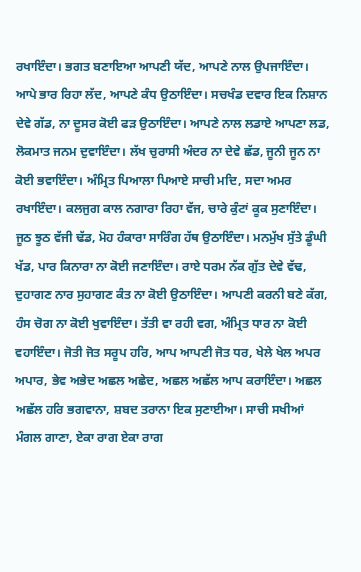ਰਖਾਇੰਦਾ। ਭਗਤ ਬਣਾਇਆ ਆਪਣੀ ਯੱਦ, ਆਪਣੇ ਨਾਲ ਉਪਜਾਇੰਦਾ। ਆਪੇ ਭਾਰ ਰਿਹਾ ਲੱਦ, ਆਪਣੇ ਕੰਧ ਉਠਾਇੰਦਾ। ਸਚਖੰਡ ਦਵਾਰ ਇਕ ਨਿਸ਼ਾਨ ਦੇਵੇ ਗੱਡ, ਨਾ ਦੂਸਰ ਕੋਈ ਫੜ ਉਠਾਇੰਦਾ। ਆਪਣੇ ਨਾਲ ਲਡਾਏ ਆਪਣਾ ਲਡ, ਲੋਕਮਾਤ ਜਨਮ ਦੁਵਾਇੰਦਾ। ਲੱਖ ਚੁਰਾਸੀ ਅੰਦਰ ਨਾ ਦੇਵੇ ਛੱਡ, ਜੂਨੀ ਜੂਨ ਨਾ ਕੋਈ ਭਵਾਇੰਦਾ। ਅੰਮ੍ਰਿਤ ਪਿਆਲਾ ਪਿਆਏ ਸਾਚੀ ਮਦਿ, ਸਦਾ ਅਮਰ ਰਖਾਇੰਦਾ। ਕਲਜੁਗ ਕਾਲ ਨਗਾਰਾ ਰਿਹਾ ਵੱਜ, ਚਾਰੇ ਕੁੰਟਾਂ ਕੂਕ ਸੁਣਾਇੰਦਾ। ਜੂਠ ਝੂਠ ਵੱਜੀ ਢੱਡ, ਮੋਹ ਹੰਕਾਰਾ ਸਾਰਿੰਗ ਹੱਥ ਉਠਾਇੰਦਾ। ਮਨਮੁੱਖ ਸੁੱਤੇ ਡੂੰਘੀ ਖੱਡ, ਪਾਰ ਕਿਨਾਰਾ ਨਾ ਕੋਈ ਜਣਾਇੰਦਾ। ਰਾਏ ਧਰਮ ਨੱਕ ਗੁੱਤ ਦੇਵੇ ਵੱਢ, ਦੁਹਾਗਣ ਨਾਰ ਸੁਹਾਗਣ ਕੰਤ ਨਾ ਕੋਈ ਉਠਾਇੰਦਾ। ਆਪਣੀ ਕਰਨੀ ਬਣੇ ਕੱਗ, ਹੰਸ ਚੋਗ ਨਾ ਕੋਈ ਖੁਵਾਇੰਦਾ। ਤੱਤੀ ਵਾ ਰਹੀ ਵਗ, ਅੰਮ੍ਰਿਤ ਧਾਰ ਨਾ ਕੋਈ ਵਹਾਇੰਦਾ। ਜੋਤੀ ਜੋਤ ਸਰੂਪ ਹਰਿ, ਆਪ ਆਪਣੀ ਜੋਤ ਧਰ, ਖੇਲੇ ਖੇਲ ਅਪਰ ਅਪਾਰ, ਭੇਵ ਅਭੇਦ ਅਛਲ ਅਛੇਦ, ਅਛਲ ਅਛੱਲ ਆਪ ਕਰਾਇੰਦਾ। ਅਛਲ ਅਛੱਲ ਹਰਿ ਭਗਵਾਨਾ, ਸ਼ਬਦ ਤਰਾਨਾ ਇਕ ਸੁਣਾਈਆ। ਸਾਚੀ ਸਖੀਆਂ ਮੰਗਲ ਗਾਣਾ, ਏਕਾ ਰਾਗ ਏਕਾ ਰਾਗ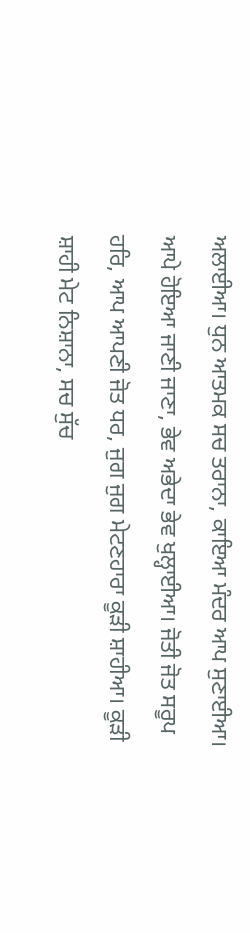ਅਲਾਈਆ। ਧੁਨ ਆਤਮਕ ਸਚ ਤਰਾਨਾ, ਕਾਇਆ ਮੰਦਰ ਆਪ ਸੁਣਾਈਆ। ਆਪੇ ਹੋਇਆ ਜਾਣੀ ਜਾਣਾ, ਭੇਵ ਅਭੇਦਾ ਭੇਵ ਖੁਲ੍ਹਾਈਆ। ਜੋਤੀ ਜੋਤ ਸਰੂਪ ਹਰਿ, ਆਪ ਆਪਣੀ ਜੋਤ ਧਰ, ਜੁਗ ਜੁਗ ਮੇਟਣਹਾਰਾ ਕੂੜੀ ਸ਼ਾਹੀਆ। ਕੂੜੀ ਸ਼ਾਹੀ ਮੇਟ ਨਿਸ਼ਾਨਾ, ਸਚ ਸੁੱਚ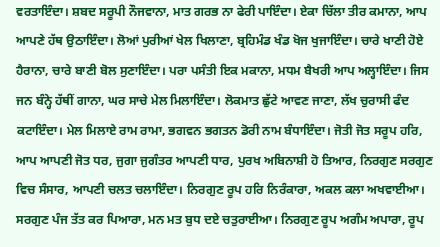ਵਰਤਾਇੰਦਾ। ਸ਼ਬਦ ਸਰੂਪੀ ਨੌਜਵਾਨਾ, ਮਾਤ ਗਰਭ ਨਾ ਫੇਰੀ ਪਾਇੰਦਾ। ਏਕਾ ਚਿੱਲਾ ਤੀਰ ਕਮਾਨਾ, ਆਪ ਆਪਣੇ ਹੱਥ ਉਠਾਇੰਦਾ। ਲੋਆਂ ਪੁਰੀਆਂ ਖੇਲ ਖਿਲਾਣਾ, ਬ੍ਰਹਿਮੰਡ ਖੰਡ ਖੋਜ ਖੁਜਾਇੰਦਾ। ਚਾਰੇ ਖਾਣੀ ਹੋਏ ਹੈਰਾਨਾ, ਚਾਰੇ ਬਾਣੀ ਬੋਲ ਸੁਣਾਇੰਦਾ। ਪਰਾ ਪਸੰਤੀ ਇਕ ਮਕਾਨਾ, ਮਧਮ ਬੈਖਰੀ ਆਪ ਅਲ੍ਹਾਇੰਦਾ। ਜਿਸ ਜਨ ਬੰਨ੍ਹੇ ਹੱਥੀਂ ਗਾਨਾ, ਘਰ ਸਾਚੇ ਮੇਲ ਮਿਲਾਇੰਦਾ। ਲੋਕਮਾਤ ਛੁੱਟੇ ਆਵਣ ਜਾਣਾ, ਲੱਖ ਚੁਰਾਸੀ ਫੰਦ ਕਟਾਇੰਦਾ। ਮੇਲ ਮਿਲਾਏ ਰਾਮ ਰਾਮਾ, ਭਗਵਨ ਭਗਤਨ ਡੋਰੀ ਨਾਮ ਬੰਧਾਇੰਦਾ। ਜੋਤੀ ਜੋਤ ਸਰੂਪ ਹਰਿ, ਆਪ ਆਪਣੀ ਜੋਤ ਧਰ, ਜੁਗਾ ਜੁਗੰਤਰ ਆਪਣੀ ਧਾਰ, ਪੁਰਖ ਅਬਿਨਾਸ਼ੀ ਹੋ ਤਿਆਰ, ਨਿਰਗੁਣ ਸਰਗੁਣ ਵਿਚ ਸੰਸਾਰ, ਆਪਣੀ ਚਲਤ ਚਲਾਇੰਦਾ। ਨਿਰਗੁਣ ਰੂਪ ਹਰਿ ਨਿਰੰਕਾਰਾ, ਅਕਲ ਕਲਾ ਅਖਵਾਈਆ। ਸਰਗੁਣ ਪੰਜ ਤੱਤ ਕਰ ਪਿਆਰਾ, ਮਨ ਮਤ ਬੁਧ ਦਏ ਚਤੁਰਾਈਆ। ਨਿਰਗੁਣ ਰੂਪ ਅਗੰਮ ਅਪਾਰਾ, ਰੂਪ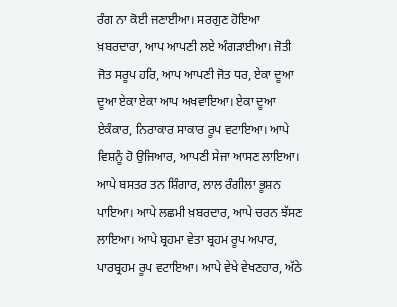ਰੰਗ ਨਾ ਕੋਈ ਜਣਾਈਆ। ਸਰਗੁਣ ਹੋਇਆ ਖ਼ਬਰਦਾਰਾ, ਆਪ ਆਪਣੀ ਲਏ ਅੰਗੜਾਈਆ। ਜੋਤੀ ਜੋਤ ਸਰੂਪ ਹਰਿ, ਆਪ ਆਪਣੀ ਜੋਤ ਧਰ, ਏਕਾ ਦੂਆ ਦੂਆ ਏਕਾ ਏਕਾ ਆਪ ਅਖਵਾਇਆ। ਏਕਾ ਦੂਆ ਏਕੰਕਾਰ, ਨਿਰਾਕਾਰ ਸਾਕਾਰ ਰੂਪ ਵਟਾਇਆ। ਆਪੇ ਵਿਸ਼ਨੂੰ ਹੋ ਉਜਿਆਰ, ਆਪਣੀ ਸੇਜਾ ਆਸਣ ਲਾਇਆ। ਆਪੇ ਬਸਤਰ ਤਨ ਸ਼ਿੰਗਾਰ, ਲਾਲ ਰੰਗੀਲਾ ਭੂਸ਼ਨ ਪਾਇਆ। ਆਪੇ ਲਛਮੀ ਖ਼ਬਰਦਾਰ, ਆਪੇ ਚਰਨ ਝੱਸਣ ਲਾਇਆ। ਆਪੇ ਬ੍ਰਹਮਾ ਵੇਤਾ ਬ੍ਰਹਮ ਰੂਪ ਅਪਾਰ, ਪਾਰਬ੍ਰਹਮ ਰੂਪ ਵਟਾਇਆ। ਆਪੇ ਵੇਖੇ ਵੇਖਣਹਾਰ, ਅੱਠੇ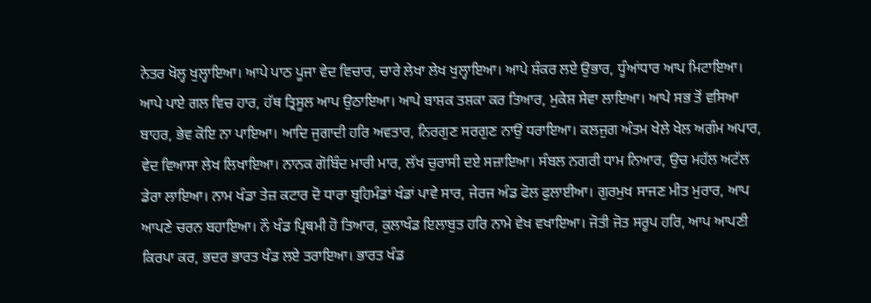ਨੇਤਰ ਖੋਲ੍ਹ ਖੁਲ੍ਹਾਇਆ। ਆਪੇ ਪਾਠ ਪੂਜਾ ਵੇਦ ਵਿਚਾਰ, ਚਾਰੇ ਲੇਖਾ ਲੇਖ ਖੁਲ੍ਹਾਇਆ। ਆਪੇ ਸ਼ੰਕਰ ਲਏ ਉਭਾਰ, ਧੂੰਆਂਧਾਰ ਆਪ ਮਿਟਾਇਆ। ਆਪੇ ਪਾਏ ਗਲ ਵਿਚ ਹਾਰ, ਹੱਥ ਤ੍ਰਿਸੂਲ ਆਪ ਉਠਾਇਆ। ਆਪੇ ਬਾਸ਼ਕ ਤਸ਼ਕਾ ਕਰ ਤਿਆਰ, ਮੁਕੇਸ਼ ਸੇਵਾ ਲਾਇਆ। ਆਪੇ ਸਭ ਤੋਂ ਵਸਿਆ ਬਾਹਰ, ਭੇਵ ਕੋਇ ਨਾ ਪਾਇਆ। ਆਦਿ ਜੁਗਾਦੀ ਹਰਿ ਅਵਤਾਰ, ਨਿਰਗੁਣ ਸਰਗੁਣ ਨਾਉਂ ਧਰਾਇਆ। ਕਲਜੁਗ ਅੰਤਮ ਖੇਲੇ ਖੇਲ ਅਗੰਮ ਅਪਾਰ, ਵੇਦ ਵਿਆਸਾ ਲੇਖ ਲਿਖਾਇਆ। ਨਾਨਕ ਗੋਬਿੰਦ ਮਾਰੀ ਮਾਰ, ਲੱਖ ਚੁਰਾਸੀ ਦਏ ਸਜ਼ਾਇਆ। ਸੰਬਲ ਨਗਰੀ ਧਾਮ ਨਿਆਰ, ਉਚ ਮਹੱਲ ਅਟੱਲ ਡੇਰਾ ਲਾਇਆ। ਨਾਮ ਖੰਡਾ ਤੇਜ਼ ਕਟਾਰ ਦੋ ਧਾਰਾ ਬ੍ਰਹਿਮੰਡਾਂ ਖੰਡਾਂ ਪਾਵੇ ਸਾਰ, ਜੇਰਜ ਅੰਡ ਫੋਲ ਫੁਲਾਈਆ। ਗੁਰਮੁਖ ਸਾਜਣ ਮੀਤ ਮੁਰਾਰ, ਆਪ ਆਪਣੇ ਚਰਨ ਬਹਾਇਆ। ਨੌ ਖੰਡ ਪ੍ਰਿਥਮੀ ਹੋ ਤਿਆਰ, ਕੁਲਾਖੰਡ ਇਲਾਬੁਤ ਹਰਿ ਨਾਮੇ ਵੇਖ ਵਖਾਇਆ। ਜੋਤੀ ਜੋਤ ਸਰੂਪ ਹਰਿ, ਆਪ ਆਪਣੀ ਕਿਰਪਾ ਕਰ, ਭਦਰ ਭਾਰਤ ਖੰਡ ਲਏ ਤਰਾਇਆ। ਭਾਰਤ ਖੰਡ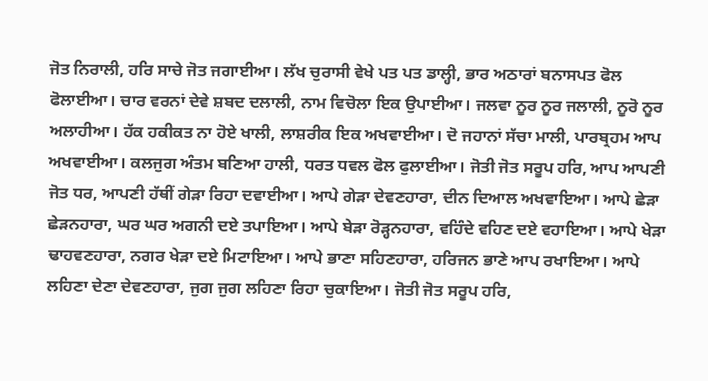ਜੋਤ ਨਿਰਾਲੀ, ਹਰਿ ਸਾਚੇ ਜੋਤ ਜਗਾਈਆ। ਲੱਖ ਚੁਰਾਸੀ ਵੇਖੇ ਪਤ ਪਤ ਡਾਲ੍ਹੀ, ਭਾਰ ਅਠਾਰਾਂ ਬਨਾਸਪਤ ਫੋਲ ਫੋਲਾਈਆ। ਚਾਰ ਵਰਨਾਂ ਦੇਵੇ ਸ਼ਬਦ ਦਲਾਲੀ, ਨਾਮ ਵਿਚੋਲਾ ਇਕ ਉਪਾਈਆ। ਜਲਵਾ ਨੂਰ ਨੂਰ ਜਲਾਲੀ, ਨੂਰੋ ਨੂਰ ਅਲਾਹੀਆ। ਹੱਕ ਹਕੀਕਤ ਨਾ ਹੋਏ ਖਾਲੀ, ਲਾਸ਼ਰੀਕ ਇਕ ਅਖਵਾਈਆ। ਦੋ ਜਹਾਨਾਂ ਸੱਚਾ ਮਾਲੀ, ਪਾਰਬ੍ਰਹਮ ਆਪ ਅਖਵਾਈਆ। ਕਲਜੁਗ ਅੰਤਮ ਬਣਿਆ ਹਾਲੀ, ਧਰਤ ਧਵਲ ਫੋਲ ਫੁਲਾਈਆ। ਜੋਤੀ ਜੋਤ ਸਰੂਪ ਹਰਿ, ਆਪ ਆਪਣੀ ਜੋਤ ਧਰ, ਆਪਣੀ ਹੱਥੀਂ ਗੇੜਾ ਰਿਹਾ ਦਵਾਈਆ। ਆਪੇ ਗੇੜਾ ਦੇਵਣਹਾਰਾ, ਦੀਨ ਦਿਆਲ ਅਖਵਾਇਆ। ਆਪੇ ਛੇੜਾ ਛੇੜਨਹਾਰਾ, ਘਰ ਘਰ ਅਗਨੀ ਦਏ ਤਪਾਇਆ। ਆਪੇ ਬੇੜਾ ਰੋੜ੍ਹਨਹਾਰਾ, ਵਹਿੰਦੇ ਵਹਿਣ ਦਏ ਵਹਾਇਆ। ਆਪੇ ਖੇੜਾ ਢਾਹਵਣਹਾਰਾ, ਨਗਰ ਖੇੜਾ ਦਏ ਮਿਟਾਇਆ। ਆਪੇ ਭਾਣਾ ਸਹਿਣਹਾਰਾ, ਹਰਿਜਨ ਭਾਣੇ ਆਪ ਰਖਾਇਆ। ਆਪੇ ਲਹਿਣਾ ਦੇਣਾ ਦੇਵਣਹਾਰਾ, ਜੁਗ ਜੁਗ ਲਹਿਣਾ ਰਿਹਾ ਚੁਕਾਇਆ। ਜੋਤੀ ਜੋਤ ਸਰੂਪ ਹਰਿ,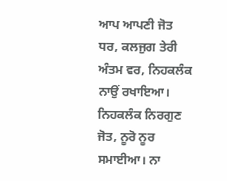ਆਪ ਆਪਣੀ ਜੋਤ ਧਰ, ਕਲਜੁਗ ਤੇਰੀ ਅੰਤਮ ਵਰ, ਨਿਹਕਲੰਕ ਨਾਉਂ ਰਖਾਇਆ। ਨਿਹਕਲੰਕ ਨਿਰਗੁਣ ਜੋਤ, ਨੂਰੋ ਨੂਰ ਸਮਾਈਆ। ਨਾ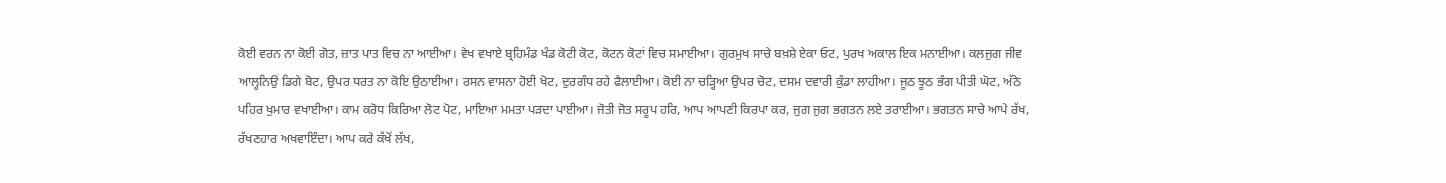ਕੋਈ ਵਰਨ ਨਾ ਕੋਈ ਗੋਤ, ਜ਼ਾਤ ਪਾਤ ਵਿਚ ਨਾ ਆਈਆ। ਵੇਖ ਵਖਾਏ ਬ੍ਰਹਿਮੰਡ ਖੰਡ ਕੋਟੀ ਕੋਟ, ਕੋਟਨ ਕੋਟਾਂ ਵਿਚ ਸਮਾਈਆ। ਗੁਰਮੁਖ ਸਾਚੇ ਬਖ਼ਸ਼ੇ ਏਕਾ ਓਟ, ਪੁਰਖ ਅਕਾਲ ਇਕ ਮਨਾਈਆ। ਕਲਜੁਗ ਜੀਵ ਆਲ੍ਹਨਿਉਂ ਡਿਗੇ ਬੋਟ, ਉਪਰ ਧਰਤ ਨਾ ਕੋਇ ਉਠਾਈਆ। ਰਸਨ ਵਾਸਨਾ ਹੋਈ ਖੋਟ, ਦੁਰਗੰਧ ਰਹੇ ਫੈਲਾਈਆ। ਕੋਈ ਨਾ ਚੜ੍ਹਿਆ ਉਪਰ ਚੋਟ, ਦਸਮ ਦਵਾਰੀ ਕੁੰਡਾ ਲਾਹੀਆ। ਜੂਠ ਝੂਠ ਭੰਗ ਪੀਤੀ ਘੋਟ, ਅੱਠੇ ਪਹਿਰ ਖੁਮਾਰ ਵਖਾਈਆ। ਕਾਮ ਕਰੋਧ ਕਿਰਿਆ ਲੋਟ ਪੋਟ, ਮਾਇਆ ਮਮਤਾ ਪੜਦਾ ਪਾਈਆ। ਜੋਤੀ ਜੋਤ ਸਰੂਪ ਹਰਿ, ਆਪ ਆਪਣੀ ਕਿਰਪਾ ਕਰ, ਜੁਗ ਜੁਗ ਭਗਤਨ ਲਏ ਤਰਾਈਆ। ਭਗਤਨ ਸਾਚੇ ਆਪੇ ਰੱਖ, ਰੱਖਣਹਾਰ ਅਖਵਾਇੰਦਾ। ਆਪ ਕਰੇ ਕੱਖੋਂ ਲੱਖ,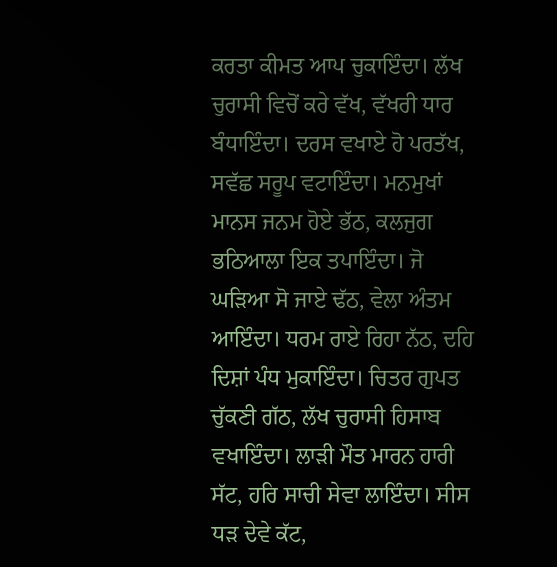ਕਰਤਾ ਕੀਮਤ ਆਪ ਚੁਕਾਇੰਦਾ। ਲੱਖ ਚੁਰਾਸੀ ਵਿਚੋਂ ਕਰੇ ਵੱਖ, ਵੱਖਰੀ ਧਾਰ ਬੰਧਾਇੰਦਾ। ਦਰਸ ਵਖਾਏ ਹੋ ਪਰਤੱਖ, ਸਵੱਛ ਸਰੂਪ ਵਟਾਇੰਦਾ। ਮਨਮੁਖਾਂ ਮਾਨਸ ਜਨਮ ਹੋਏ ਭੱਠ, ਕਲਜੁਗ ਭਠਿਆਲਾ ਇਕ ਤਪਾਇੰਦਾ। ਜੋ ਘੜਿਆ ਸੋ ਜਾਏ ਢੱਠ, ਵੇਲਾ ਅੰਤਮ ਆਇੰਦਾ। ਧਰਮ ਰਾਏ ਰਿਹਾ ਨੱਠ, ਦਹਿ ਦਿਸ਼ਾਂ ਪੰਧ ਮੁਕਾਇੰਦਾ। ਚਿਤਰ ਗੁਪਤ ਚੁੱਕਣੀ ਗੱਠ, ਲੱਖ ਚੁਰਾਸੀ ਹਿਸਾਬ ਵਖਾਇੰਦਾ। ਲਾੜੀ ਮੌਤ ਮਾਰਨ ਹਾਰੀ ਸੱਟ, ਹਰਿ ਸਾਚੀ ਸੇਵਾ ਲਾਇੰਦਾ। ਸੀਸ ਧੜ ਦੇਵੇ ਕੱਟ,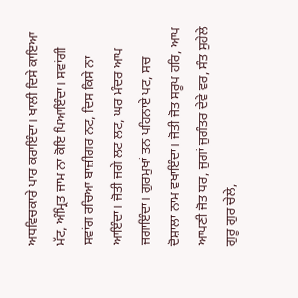ਅਧਵਿਚਕਾਰੇ ਪਾਰ ਕਰਾਇੰਦਾ। ਖਾਲੀ ਦਿਸੇ ਕਾਇਆ ਮੱਟ, ਅੰਮ੍ਰਿਤ ਜਾਮ ਨਾ ਕੋਇ ਪਿਆਇੰਦਾ। ਸਵਾਂਗੀ ਸਵਾਂਗ ਰਚਿਆ ਬਾਜ਼ੀਗਰ ਨਟ, ਦਿਸ ਕਿਸੇ ਨਾ ਆਇੰਦਾ। ਜੋਤੀ ਜਗੇ ਲਟ ਲਟ, ਘਰ ਮੰਦਰ ਆਪ ਜਗਾਇੰਦਾ। ਗੁਰਮੁਖਾਂ ਤਨ ਪਹਿਨਾਏ ਪਟ, ਸਚ ਦੋਸ਼ਾਲਾ ਨਾਮ ਵਖਾਇੰਦਾ। ਜੋਤੀ ਜੋਤ ਸਰੂਪ ਹਰਿ, ਆਪ ਆਪਣੀ ਜੋਤ ਧਰ, ਜੁਗਾਂ ਜੁਗੰਤਰ ਦੇਵੇ ਵਰ, ਸੰਤ ਸੁਹੇਲੇ ਗੁਰੂ ਗੁਰ ਚੇਲੇ,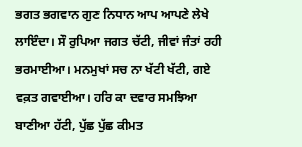ਭਗਤ ਭਗਵਾਨ ਗੁਣ ਨਿਧਾਨ ਆਪ ਆਪਣੇ ਲੇਖੇ ਲਾਇੰਦਾ। ਸੌ ਰੁਪਿਆ ਜਗਤ ਚੱਟੀ, ਜੀਵਾਂ ਜੰਤਾਂ ਰਹੀ ਭਰਮਾਈਆ। ਮਨਮੁਖਾਂ ਸਚ ਨਾ ਖੱਟੀ ਖੱਟੀ, ਗਏ ਵਕ਼ਤ ਗਵਾਈਆ। ਹਰਿ ਕਾ ਦਵਾਰ ਸਮਝਿਆ ਬਾਣੀਆ ਹੱਟੀ, ਪੁੱਛ ਪੁੱਛ ਕੀਮਤ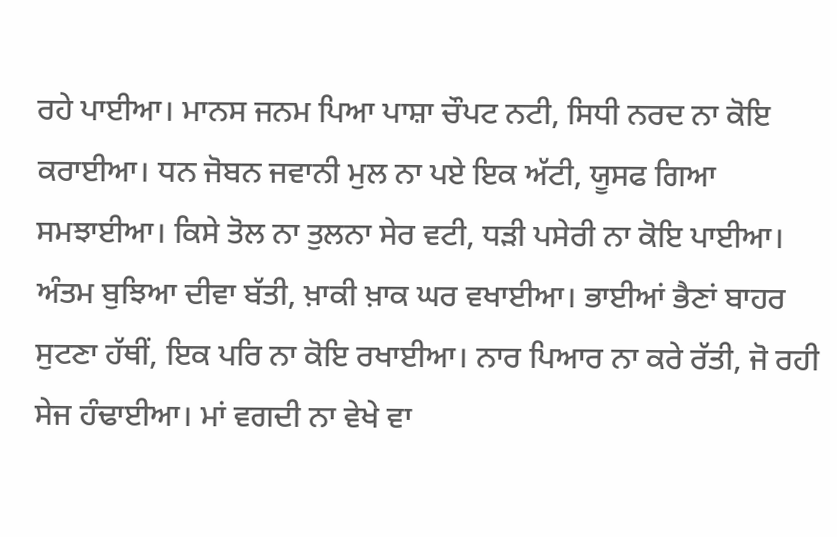ਰਹੇ ਪਾਈਆ। ਮਾਨਸ ਜਨਮ ਪਿਆ ਪਾਸ਼ਾ ਚੌਪਟ ਨਟੀ, ਸਿਧੀ ਨਰਦ ਨਾ ਕੋਇ ਕਰਾਈਆ। ਧਨ ਜੋਬਨ ਜਵਾਨੀ ਮੁਲ ਨਾ ਪਏ ਇਕ ਅੱਟੀ, ਯੂਸਫ ਗਿਆ ਸਮਝਾਈਆ। ਕਿਸੇ ਤੋਲ ਨਾ ਤੁਲਨਾ ਸੇਰ ਵਟੀ, ਧੜੀ ਪਸੇਰੀ ਨਾ ਕੋਇ ਪਾਈਆ। ਅੰਤਮ ਬੁਝਿਆ ਦੀਵਾ ਬੱਤੀ, ਖ਼ਾਕੀ ਖ਼ਾਕ ਘਰ ਵਖਾਈਆ। ਭਾਈਆਂ ਭੈਣਾਂ ਬਾਹਰ ਸੁਟਣਾ ਹੱਥੀਂ, ਇਕ ਪਰਿ ਨਾ ਕੋਇ ਰਖਾਈਆ। ਨਾਰ ਪਿਆਰ ਨਾ ਕਰੇ ਰੱਤੀ, ਜੋ ਰਹੀ ਸੇਜ ਹੰਢਾਈਆ। ਮਾਂ ਵਗਦੀ ਨਾ ਵੇਖੇ ਵਾ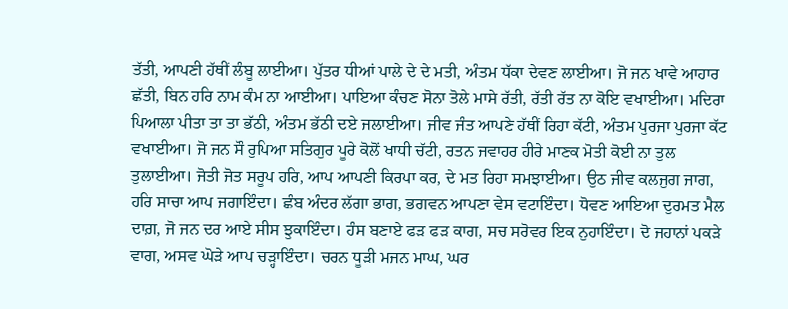ਤੱਤੀ, ਆਪਣੀ ਹੱਥੀਂ ਲੰਬੂ ਲਾਈਆ। ਪੁੱਤਰ ਧੀਆਂ ਪਾਲੇ ਦੇ ਦੇ ਮਤੀ, ਅੰਤਮ ਧੱਕਾ ਦੇਵਣ ਲਾਈਆ। ਜੋ ਜਨ ਖਾਵੇ ਆਹਾਰ ਛੱਤੀ, ਬਿਨ ਹਰਿ ਨਾਮ ਕੰਮ ਨਾ ਆਈਆ। ਪਾਇਆ ਕੰਚਣ ਸੋਨਾ ਤੋਲੇ ਮਾਸੇ ਰੱਤੀ, ਰੱਤੀ ਰੱਤ ਨਾ ਕੋਇ ਵਖਾਈਆ। ਮਦਿਰਾ ਪਿਆਲਾ ਪੀਤਾ ਤਾ ਤਾ ਭੱਠੀ, ਅੰਤਮ ਭੱਠੀ ਦਏ ਜਲਾਈਆ। ਜੀਵ ਜੰਤ ਆਪਣੇ ਹੱਥੀਂ ਰਿਹਾ ਕੱਟੀ, ਅੰਤਮ ਪੁਰਜਾ ਪੁਰਜਾ ਕੱਟ ਵਖਾਈਆ। ਜੋ ਜਨ ਸੌ ਰੁਪਿਆ ਸਤਿਗੁਰ ਪੂਰੇ ਕੋਲੋਂ ਖਾਧੀ ਚੱਟੀ, ਰਤਨ ਜਵਾਹਰ ਹੀਰੇ ਮਾਣਕ ਮੋਤੀ ਕੋਈ ਨਾ ਤੁਲ ਤੁਲਾਈਆ। ਜੋਤੀ ਜੋਤ ਸਰੂਪ ਹਰਿ, ਆਪ ਆਪਣੀ ਕਿਰਪਾ ਕਰ, ਦੇ ਮਤ ਰਿਹਾ ਸਮਝਾਈਆ। ਉਠ ਜੀਵ ਕਲਜੁਗ ਜਾਗ, ਹਰਿ ਸਾਚਾ ਆਪ ਜਗਾਇੰਦਾ। ਛੰਬ ਅੰਦਰ ਲੱਗਾ ਭਾਗ, ਭਗਵਨ ਆਪਣਾ ਵੇਸ ਵਟਾਇੰਦਾ। ਧੋਵਣ ਆਇਆ ਦੁਰਮਤ ਮੈਲ ਦਾਗ਼, ਜੋ ਜਨ ਦਰ ਆਏ ਸੀਸ ਝੁਕਾਇੰਦਾ। ਹੰਸ ਬਣਾਏ ਫੜ ਫੜ ਕਾਗ, ਸਚ ਸਰੋਵਰ ਇਕ ਨੁਹਾਇੰਦਾ। ਦੋ ਜਹਾਨਾਂ ਪਕੜੇ ਵਾਗ, ਅਸਵ ਘੋੜੇ ਆਪ ਚੜ੍ਹਾਇੰਦਾ। ਚਰਨ ਧੂੜੀ ਮਜਨ ਮਾਘ, ਘਰ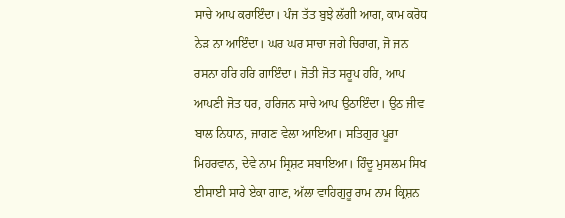ਸਾਚੇ ਆਪ ਕਰਾਇੰਦਾ। ਪੰਜ ਤੱਤ ਬੁਝੇ ਲੱਗੀ ਆਗ, ਕਾਮ ਕਰੋਧ ਨੇੜ ਨਾ ਆਇੰਦਾ। ਘਰ ਘਰ ਸਾਚਾ ਜਗੇ ਚਿਰਾਗ, ਜੋ ਜਨ ਰਸਨਾ ਹਰਿ ਹਰਿ ਗਾਇੰਦਾ। ਜੋਤੀ ਜੋਤ ਸਰੂਪ ਹਰਿ, ਆਪ ਆਪਣੀ ਜੋਤ ਧਰ, ਹਰਿਜਨ ਸਾਚੇ ਆਪ ਉਠਾਇੰਦਾ। ਉਠ ਜੀਵ ਬਾਲ ਨਿਧਾਨ, ਜਾਗਣ ਵੇਲਾ ਆਇਆ। ਸਤਿਗੁਰ ਪੂਰਾ ਮਿਹਰਵਾਨ, ਦੇਵੇ ਨਾਮ ਸ੍ਰਿਸ਼ਟ ਸਬਾਇਆ। ਹਿੰਦੂ ਮੁਸਲਮ ਸਿਖ ਈਸਾਈ ਸਾਰੇ ਏਕਾ ਗਾਣ, ਅੱਲਾ ਵਾਹਿਗੁਰੂ ਰਾਮ ਨਾਮ ਕ੍ਰਿਸ਼ਨ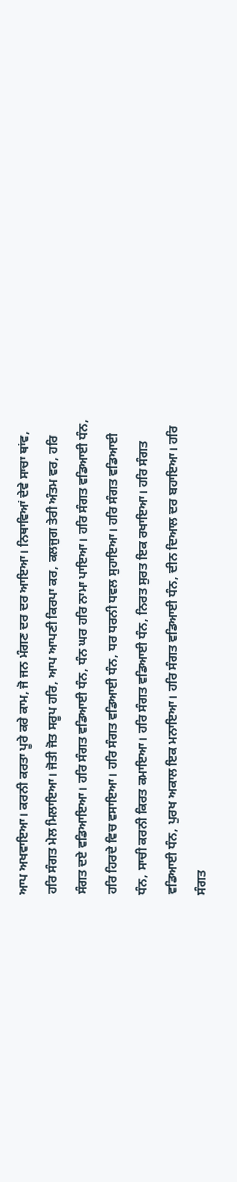ਆਪ ਅਖਵਾਇਆ। ਕਰਨੀ ਕਰਤਾ ਪੂਰੇ ਕਰੇ ਕਾਮ, ਜੋ ਜਨ ਮੰਗਣ ਦਰ ਦਰ ਆਇਆ। ਨਿਥਾਵਿਆਂ ਦੇਵੇ ਸਾਚਾ ਥਾਂਵ, ਹਰਿ ਸੰਗਤ ਮੇਲ ਮਿਲਾਇਆ। ਜੋਤੀ ਜੋਤ ਸਰੂਪ ਹਰਿ, ਆਪ ਆਪਣੀ ਕਿਰਪਾ ਕਰ, ਕਲਜੁਗ ਤੇਰੀ ਅੰਤਮ ਵਰ, ਹਰਿ ਸੰਗਤ ਦਏ ਵਡਿਆਇਆ। ਹਰਿ ਸੰਗਤ ਵਡਿਆਈ ਧੰਨ, ਧੰਨ ਘਰ ਹਰਿ ਨਾਮਾ ਪਾਇਆ। ਹਰਿ ਸੰਗਤ ਵਡਿਆਈ ਧੰਨ, ਹਰਿ ਹਿਰਦੇ ਵਿਚ ਵਸਾਇਆ। ਹਰਿ ਸੰਗਤ ਵਡਿਆਈ ਧੰਨ, ਧਰ ਧਰਨੀ ਧਵਲ ਸੁਹਾਇਆ। ਹਰਿ ਸੰਗਤ ਵਡਿਆਈ ਧੰਨ, ਸਾਚੀ ਕਰਨੀ ਕਿਰਤ ਕਮਾਇਆ। ਹਰਿ ਸੰਗਤ ਵਡਿਆਈ ਧੰਨ, ਨਿਰਤ ਸੁਰਤ ਇਕ ਰਖਾਇਆ। ਹਰਿ ਸੰਗਤ ਵਡਿਆਈ ਧੰਨ, ਪੁਰਖ ਅਕਾਲ ਇਕ ਮਨਾਇਆ। ਹਰਿ ਸੰਗਤ ਵਡਿਆਈ ਧੰਨ, ਦੀਨ ਦਿਆਲ ਦਰ ਬਹਾਇਆ। ਹਰਿ ਸੰਗਤ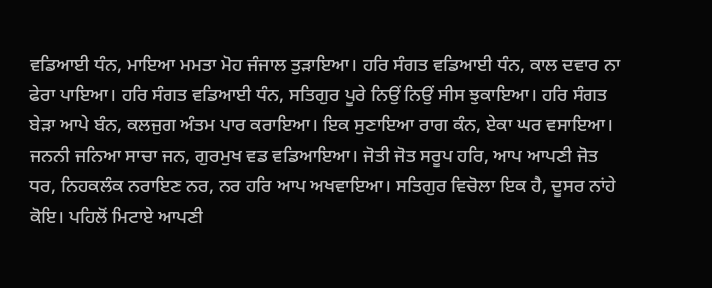ਵਡਿਆਈ ਧੰਨ, ਮਾਇਆ ਮਮਤਾ ਮੋਹ ਜੰਜਾਲ ਤੁੜਾਇਆ। ਹਰਿ ਸੰਗਤ ਵਡਿਆਈ ਧੰਨ, ਕਾਲ ਦਵਾਰ ਨਾ ਫੇਰਾ ਪਾਇਆ। ਹਰਿ ਸੰਗਤ ਵਡਿਆਈ ਧੰਨ, ਸਤਿਗੁਰ ਪੂਰੇ ਨਿਉਂ ਨਿਉਂ ਸੀਸ ਝੁਕਾਇਆ। ਹਰਿ ਸੰਗਤ ਬੇੜਾ ਆਪੇ ਬੰਨ, ਕਲਜੁਗ ਅੰਤਮ ਪਾਰ ਕਰਾਇਆ। ਇਕ ਸੁਣਾਇਆ ਰਾਗ ਕੰਨ, ਏਕਾ ਘਰ ਵਸਾਇਆ। ਜਨਨੀ ਜਨਿਆ ਸਾਚਾ ਜਨ, ਗੁਰਮੁਖ ਵਡ ਵਡਿਆਇਆ। ਜੋਤੀ ਜੋਤ ਸਰੂਪ ਹਰਿ, ਆਪ ਆਪਣੀ ਜੋਤ ਧਰ, ਨਿਹਕਲੰਕ ਨਰਾਇਣ ਨਰ, ਨਰ ਹਰਿ ਆਪ ਅਖਵਾਇਆ। ਸਤਿਗੁਰ ਵਿਚੋਲਾ ਇਕ ਹੈ, ਦੂਸਰ ਨਾਂਹੇ ਕੋਇ। ਪਹਿਲੋਂ ਮਿਟਾਏ ਆਪਣੀ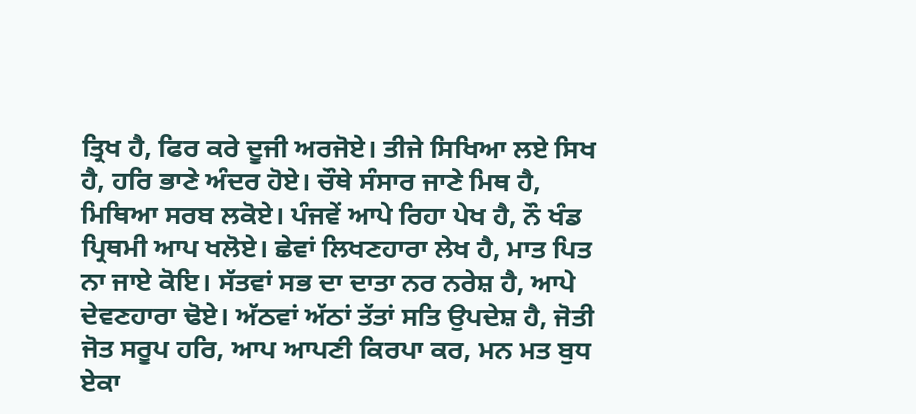ਤ੍ਰਿਖ ਹੈ, ਫਿਰ ਕਰੇ ਦੂਜੀ ਅਰਜੋਏ। ਤੀਜੇ ਸਿਖਿਆ ਲਏ ਸਿਖ ਹੈ, ਹਰਿ ਭਾਣੇ ਅੰਦਰ ਹੋਏ। ਚੌਥੇ ਸੰਸਾਰ ਜਾਣੇ ਮਿਥ ਹੈ, ਮਿਥਿਆ ਸਰਬ ਲਕੋਏ। ਪੰਜਵੇਂ ਆਪੇ ਰਿਹਾ ਪੇਖ ਹੈ, ਨੌ ਖੰਡ ਪ੍ਰਿਥਮੀ ਆਪ ਖਲੋਏ। ਛੇਵਾਂ ਲਿਖਣਹਾਰਾ ਲੇਖ ਹੈ, ਮਾਤ ਪਿਤ ਨਾ ਜਾਏ ਕੋਇ। ਸੱਤਵਾਂ ਸਭ ਦਾ ਦਾਤਾ ਨਰ ਨਰੇਸ਼ ਹੈ, ਆਪੇ ਦੇਵਣਹਾਰਾ ਢੋਏ। ਅੱਠਵਾਂ ਅੱਠਾਂ ਤੱਤਾਂ ਸਤਿ ਉਪਦੇਸ਼ ਹੈ, ਜੋਤੀ ਜੋਤ ਸਰੂਪ ਹਰਿ, ਆਪ ਆਪਣੀ ਕਿਰਪਾ ਕਰ, ਮਨ ਮਤ ਬੁਧ ਏਕਾ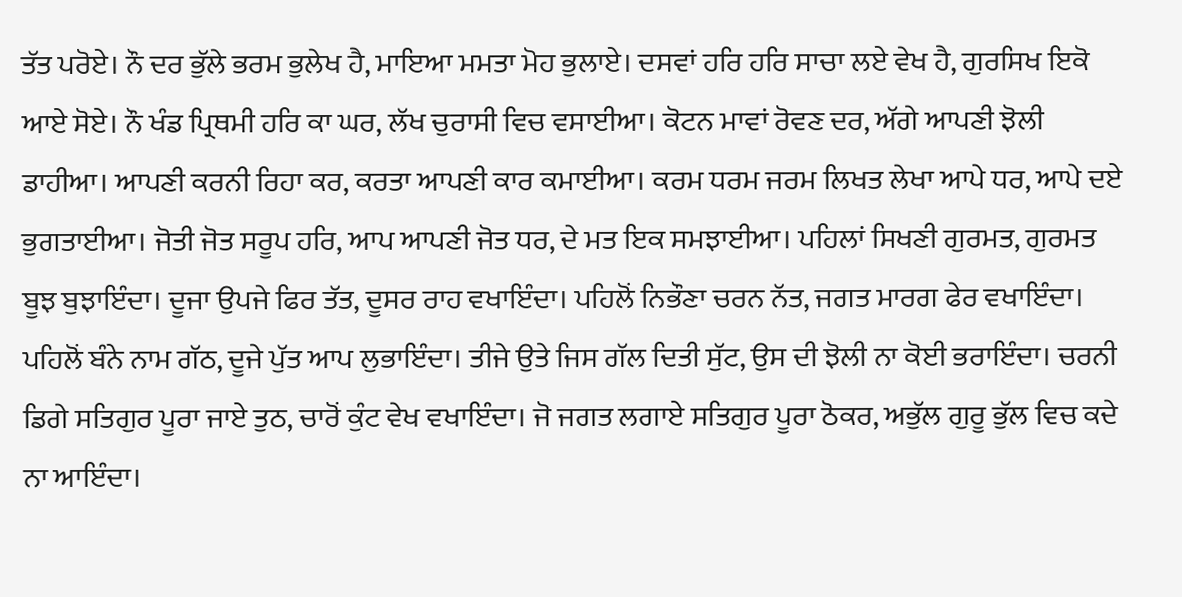ਤੱਤ ਪਰੋਏ। ਨੌ ਦਰ ਭੁੱਲੇ ਭਰਮ ਭੁਲੇਖ ਹੈ, ਮਾਇਆ ਮਮਤਾ ਮੋਹ ਭੁਲਾਏ। ਦਸਵਾਂ ਹਰਿ ਹਰਿ ਸਾਚਾ ਲਏ ਵੇਖ ਹੈ, ਗੁਰਸਿਖ ਇਕੋ ਆਏ ਸੋਏ। ਨੌ ਖੰਡ ਪ੍ਰਿਥਮੀ ਹਰਿ ਕਾ ਘਰ, ਲੱਖ ਚੁਰਾਸੀ ਵਿਚ ਵਸਾਈਆ। ਕੋਟਨ ਮਾਵਾਂ ਰੋਵਣ ਦਰ, ਅੱਗੇ ਆਪਣੀ ਝੋਲੀ ਡਾਹੀਆ। ਆਪਣੀ ਕਰਨੀ ਰਿਹਾ ਕਰ, ਕਰਤਾ ਆਪਣੀ ਕਾਰ ਕਮਾਈਆ। ਕਰਮ ਧਰਮ ਜਰਮ ਲਿਖਤ ਲੇਖਾ ਆਪੇ ਧਰ, ਆਪੇ ਦਏ ਭੁਗਤਾਈਆ। ਜੋਤੀ ਜੋਤ ਸਰੂਪ ਹਰਿ, ਆਪ ਆਪਣੀ ਜੋਤ ਧਰ, ਦੇ ਮਤ ਇਕ ਸਮਝਾਈਆ। ਪਹਿਲਾਂ ਸਿਖਣੀ ਗੁਰਮਤ, ਗੁਰਮਤ ਬੂਝ ਬੁਝਾਇੰਦਾ। ਦੂਜਾ ਉਪਜੇ ਫਿਰ ਤੱਤ, ਦੂਸਰ ਰਾਹ ਵਖਾਇੰਦਾ। ਪਹਿਲੋਂ ਨਿਭੌਣਾ ਚਰਨ ਨੱਤ, ਜਗਤ ਮਾਰਗ ਫੇਰ ਵਖਾਇੰਦਾ। ਪਹਿਲੋਂ ਬੰਨੇ ਨਾਮ ਗੱਠ, ਦੂਜੇ ਪੁੱਤ ਆਪ ਲੁਭਾਇੰਦਾ। ਤੀਜੇ ਉਤੇ ਜਿਸ ਗੱਲ ਦਿਤੀ ਸੁੱਟ, ਉਸ ਦੀ ਝੋਲੀ ਨਾ ਕੋਈ ਭਰਾਇੰਦਾ। ਚਰਨੀ ਡਿਗੇ ਸਤਿਗੁਰ ਪੂਰਾ ਜਾਏ ਤੁਠ, ਚਾਰੋਂ ਕੁੰਟ ਵੇਖ ਵਖਾਇੰਦਾ। ਜੋ ਜਗਤ ਲਗਾਏ ਸਤਿਗੁਰ ਪੂਰਾ ਠੋਕਰ, ਅਭੁੱਲ ਗੁਰੂ ਭੁੱਲ ਵਿਚ ਕਦੇ ਨਾ ਆਇੰਦਾ।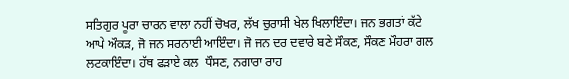ਸਤਿਗੁਰ ਪੂਰਾ ਚਾਰਨ ਵਾਲਾ ਨਹੀਂ ਚੋਖਰ, ਲੱਖ ਚੁਰਾਸੀ ਖੇਲ ਖਿਲਾਇੰਦਾ। ਜਨ ਭਗਤਾਂ ਕੱਟੇ ਆਪੇ ਔਕੜ, ਜੋ ਜਨ ਸਰਨਾਈ ਆਇੰਦਾ। ਜੋ ਜਨ ਦਰ ਦਵਾਰੇ ਬਣੇ ਸੌਕਣ, ਸੌਕਣ ਮੌਹਰਾ ਗਲ ਲਟਕਾਇੰਦਾ। ਹੱਥ ਫੜਾਏ ਕਲ  ਧੌਸਣ, ਨਗਾਰਾ ਰਾਹ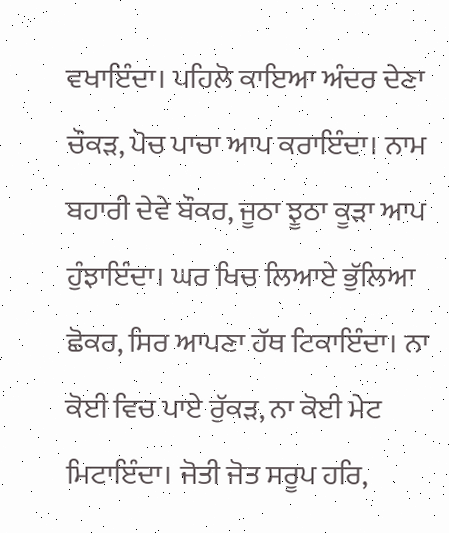ਵਖਾਇੰਦਾ। ਪਹਿਲੋ ਕਾਇਆ ਅੰਦਰ ਦੇਣਾ ਚੌਕੜ, ਪੋਚ ਪਾਚਾ ਆਪ ਕਰਾਇੰਦਾ। ਨਾਮ ਬਹਾਰੀ ਦੇਵੇ ਬੌਕਰ, ਜੂਠਾ ਝੂਠਾ ਕੂੜਾ ਆਪ ਹੁੰਝਾਇੰਦਾ। ਘਰ ਖਿਚ ਲਿਆਏ ਭੁੱਲਿਆ ਛੋਕਰ, ਸਿਰ ਆਪਣਾ ਹੱਥ ਟਿਕਾਇੰਦਾ। ਨਾ ਕੋਈ ਵਿਚ ਪਾਏ ਰੁੱਕੜ, ਨਾ ਕੋਈ ਮੇਟ ਮਿਟਾਇੰਦਾ। ਜੋਤੀ ਜੋਤ ਸਰੂਪ ਹਰਿ,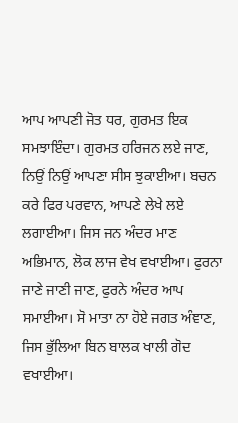ਆਪ ਆਪਣੀ ਜੋਤ ਧਰ, ਗੁਰਮਤ ਇਕ ਸਮਝਾਇੰਦਾ। ਗੁਰਮਤ ਹਰਿਜਨ ਲਏ ਜਾਣ, ਨਿਉਂ ਨਿਉਂ ਆਪਣਾ ਸੀਸ ਝੁਕਾਈਆ। ਬਚਨ ਕਰੇ ਫਿਰ ਪਰਵਾਨ, ਆਪਣੇ ਲੇਖੇ ਲਏ ਲਗਾਈਆ। ਜਿਸ ਜਨ ਅੰਦਰ ਮਾਣ ਅਭਿਮਾਨ, ਲੋਕ ਲਾਜ ਵੇਖ ਵਖਾਈਆ। ਫੁਰਨਾ ਜਾਣੇ ਜਾਣੀ ਜਾਣ, ਫੁਰਨੇ ਅੰਦਰ ਆਪ ਸਮਾਈਆ। ਸੋ ਮਾਤਾ ਨਾ ਹੋਏ ਜਗਤ ਅੰਞਾਣ, ਜਿਸ ਭੁੱਲਿਆ ਬਿਨ ਬਾਲਕ ਖਾਲੀ ਗੋਦ ਵਖਾਈਆ।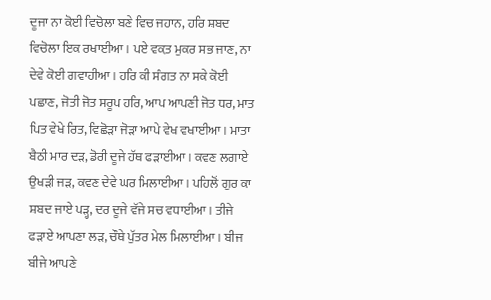ਦੂਜਾ ਨਾ ਕੋਈ ਵਿਚੋਲਾ ਬਣੇ ਵਿਚ ਜਹਾਨ, ਹਰਿ ਸ਼ਬਦ ਵਿਚੋਲਾ ਇਕ ਰਖਾਈਆ। ਪਏ ਵਕ਼ਤ ਮੁਕਰ ਸਭ ਜਾਣ, ਨਾ ਦੇਵੇ ਕੋਈ ਗਵਾਹੀਆ। ਹਰਿ ਕੀ ਸੰਗਤ ਨਾ ਸਕੇ ਕੋਈ ਪਛਾਣ, ਜੋਤੀ ਜੋਤ ਸਰੂਪ ਹਰਿ, ਆਪ ਆਪਣੀ ਜੋਤ ਧਰ, ਮਾਤ ਪਿਤ ਵੇਖੇ ਰਿਤ, ਵਿਛੋੜਾ ਜੋੜਾ ਆਪੇ ਵੇਖ ਵਖਾਈਆ। ਮਾਤਾ ਬੈਠੀ ਮਾਰ ਦੜ, ਡੋਰੀ ਦੂਜੇ ਹੱਥ ਫੜਾਈਆ। ਕਵਣ ਲਗਾਏ ਉਖੜੀ ਜੜ, ਕਵਣ ਦੇਵੇ ਘਰ ਮਿਲਾਈਆ। ਪਹਿਲੋਂ ਗੁਰ ਕਾ ਸ਼ਬਦ ਜਾਏ ਪੜ੍ਹ, ਦਰ ਦੂਜੇ ਵੱਜੇ ਸਚ ਵਧਾਈਆ। ਤੀਜੇ ਫੜਾਏ ਆਪਣਾ ਲੜ, ਚੌਥੇ ਪੁੱਤਰ ਮੇਲ ਮਿਲਾਈਆ। ਬੀਜ ਬੀਜੇ ਆਪਣੇ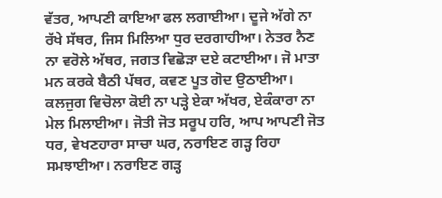ਵੱਤਰ, ਆਪਣੀ ਕਾਇਆ ਫਲ ਲਗਾਈਆ। ਦੂਜੇ ਅੱਗੇ ਨਾ ਰੱਖੇ ਸੱਥਰ, ਜਿਸ ਮਿਲਿਆ ਧੁਰ ਦਰਗਾਹੀਆ। ਨੇਤਰ ਨੈਣ ਨਾ ਵਰੋਲੇ ਅੱਥਰ, ਜਗਤ ਵਿਛੋੜਾ ਦਏ ਕਟਾਈਆ। ਜੋ ਮਾਤਾ ਮਨ ਕਰਕੇ ਬੈਠੀ ਪੱਥਰ, ਕਵਣ ਪੂਤ ਗੋਦ ਉਠਾਈਆ। ਕਲਜੁਗ ਵਿਚੋਲਾ ਕੋਈ ਨਾ ਪੜ੍ਹੇ ਏਕਾ ਅੱਖਰ, ਏਕੰਕਾਰਾ ਨਾ ਮੇਲ ਮਿਲਾਈਆ। ਜੋਤੀ ਜੋਤ ਸਰੂਪ ਹਰਿ, ਆਪ ਆਪਣੀ ਜੋਤ ਧਰ, ਵੇਖਣਹਾਰਾ ਸਾਚਾ ਘਰ, ਨਰਾਇਣ ਗੜ੍ਹ ਰਿਹਾ ਸਮਝਾਈਆ। ਨਰਾਇਣ ਗੜ੍ਹ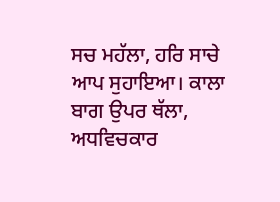ਸਚ ਮਹੱਲਾ, ਹਰਿ ਸਾਚੇ ਆਪ ਸੁਹਾਇਆ। ਕਾਲਾ ਬਾਗ ਉਪਰ ਥੱਲਾ, ਅਧਵਿਚਕਾਰ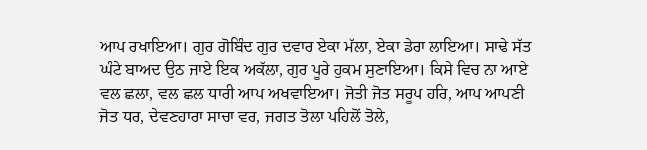ਆਪ ਰਖਾਇਆ। ਗੁਰ ਗੋਬਿੰਦ ਗੁਰ ਦਵਾਰ ਏਕਾ ਮੱਲਾ, ਏਕਾ ਡੇਰਾ ਲਾਇਆ। ਸਾਢੇ ਸੱਤ ਘੰਟੇ ਬਾਅਦ ਉਠ ਜਾਏ ਇਕ ਅਕੱਲਾ, ਗੁਰ ਪੂਰੇ ਹੁਕਮ ਸੁਣਾਇਆ। ਕਿਸੇ ਵਿਚ ਨਾ ਆਏ ਵਲ ਛਲਾ, ਵਲ ਛਲ ਧਾਰੀ ਆਪ ਅਖਵਾਇਆ। ਜੋਤੀ ਜੋਤ ਸਰੂਪ ਹਰਿ, ਆਪ ਆਪਣੀ ਜੋਤ ਧਰ, ਦੇਵਣਹਾਰਾ ਸਾਚਾ ਵਰ, ਜਗਤ ਤੋਲਾ ਪਹਿਲੋਂ ਤੋਲੇ,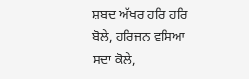ਸ਼ਬਦ ਅੱਖਰ ਹਰਿ ਹਰਿ ਬੋਲੇ, ਹਰਿਜਨ ਵਸਿਆ ਸਦਾ ਕੋਲੇ,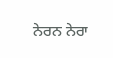ਨੇਰਨ ਨੇਰਾ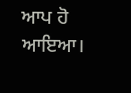ਆਪ ਹੋ ਆਇਆ।